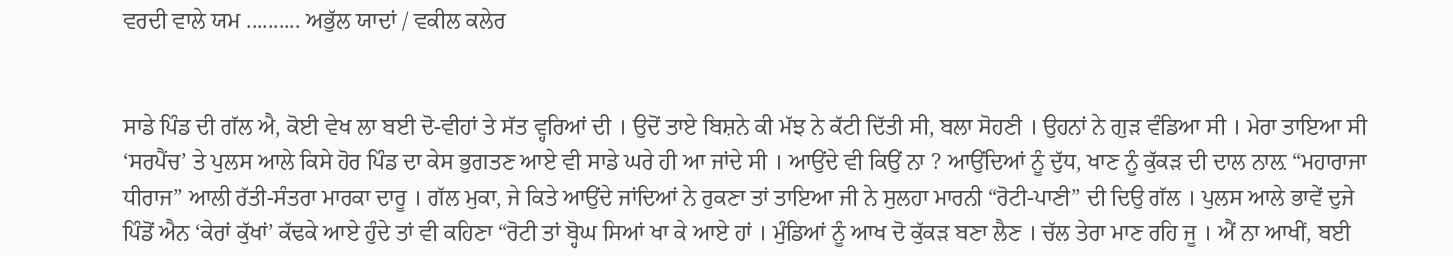ਵਰਦੀ ਵਾਲੇ ਯਮ .......... ਅਭੁੱਲ ਯਾਦਾਂ / ਵਕੀਲ ਕਲੇਰ


ਸਾਡੇ ਪਿੰਡ ਦੀ ਗੱਲ ਐ, ਕੋਈ ਵੇਖ ਲਾ ਬਈ ਦੋ-ਵੀਹਾਂ ਤੇ ਸੱਤ ਵ੍ਹਰਿਆਂ ਦੀ । ਉਦੋਂ ਤਾਏ ਬਿਸ਼ਨੇ ਕੀ ਮੱਝ ਨੇ ਕੱਟੀ ਦਿੱਤੀ ਸੀ, ਬਲਾ ਸੋਹਣੀ । ਉਹਨਾਂ ਨੇ ਗੁੜ ਵੰਡਿਆ ਸੀ । ਮੇਰਾ ਤਾਇਆ ਸੀ ‘ਸਰਪੈਂਚ’ ਤੇ ਪੁਲਸ ਆਲੇ ਕਿਸੇ ਹੋਰ ਪਿੰਡ ਦਾ ਕੇਸ ਭੁਗਤਣ ਆਏ ਵੀ ਸਾਡੇ ਘਰੇ ਹੀ ਆ ਜਾਂਦੇ ਸੀ । ਆਉਂਦੇ ਵੀ ਕਿਉਂ ਨਾ ? ਆਉਂਦਿਆਂ ਨੂੰ ਦੁੱਧ, ਖਾਣ ਨੂੰ ਕੁੱਕੜ ਦੀ ਦਾਲ ਨਾਲ਼ “ਮਹਾਰਾਜਾ ਧੀਰਾਜ” ਆਲੀ ਰੱਤੀ-ਸੰਤਰਾ ਮਾਰਕਾ ਦਾਰੂ । ਗੱਲ ਮੁਕਾ, ਜੇ ਕਿਤੇ ਆਉਂਦੇ ਜਾਂਦਿਆਂ ਨੇ ਰੁਕਣਾ ਤਾਂ ਤਾਇਆ ਜੀ ਨੇ ਸੁਲਹਾ ਮਾਰਨੀ “ਰੋਟੀ-ਪਾਣੀ” ਦੀ ਦਿਉ ਗੱਲ । ਪੁਲਸ ਆਲੇ ਭਾਵੇਂ ਦੁਜੇ ਪਿੰਡੋਂ ਐਨ ‘ਕੇਰਾਂ ਕੁੱਖਾਂ’ ਕੱਢਕੇ ਆਏ ਹੁੰਦੇ ਤਾਂ ਵੀ ਕਹਿਣਾ “ਰੋਟੀ ਤਾਂ ਬ੍ਹੋਘ ਸਿਆਂ ਖਾ ਕੇ ਆਏ ਹਾਂ । ਮੁੰਡਿਆਂ ਨੂੰ ਆਖ ਦੋ ਕੁੱਕੜ ਬਣਾ ਲੈਣ । ਚੱਲ ਤੇਰਾ ਮਾਣ ਰਹਿ ਜੂ । ਐਂ ਨਾ ਆਖੀਂ, ਬਈ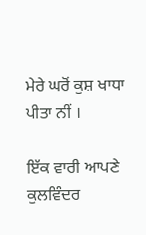ਮੇਰੇ ਘਰੋਂ ਕੁਸ਼ ਖਾਧਾ ਪੀਤਾ ਨੀਂ ।

ਇੱਕ ਵਾਰੀ ਆਪਣੇ ਕੁਲਵਿੰਦਰ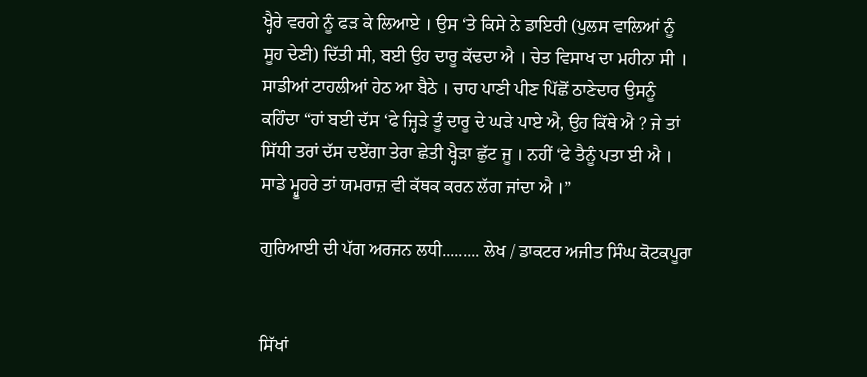ਖ੍ਹੈਰੇ ਵਰਗੇ ਨੂੰ ਫੜ ਕੇ ਲਿਆਏ । ਉਸ ‘ਤੇ ਕਿਸੇ ਨੇ ਡਾਇਰੀ (ਪੁਲਸ ਵਾਲਿਆਂ ਨੂੰ ਸੂਹ ਦੇਣੀ) ਦਿੱਤੀ ਸੀ, ਬਈ ਉਹ ਦਾਰੂ ਕੱਢਦਾ ਐ । ਚੇਤ ਵਿਸਾਖ ਦਾ ਮਹੀਨਾ ਸੀ । ਸਾਡੀਆਂ ਟਾਹਲੀਆਂ ਹੇਠ ਆ ਬੈਠੇ । ਚਾਹ ਪਾਣੀ ਪੀਣ ਪਿੱਛੋਂ ਠਾਣੇਦਾਰ ਉਸਨੂੰ ਕਹਿੰਦਾ “ਹਾਂ ਬਈ ਦੱਸ ‘ਫੇ ਜ੍ਹਿੜੇ ਤੂੰ ਦਾਰੂ ਦੇ ਘੜੇ ਪਾਏ ਐ, ਉਹ ਕਿੱਥੇ ਐ ? ਜੇ ਤਾਂ ਸਿੱਧੀ ਤਰਾਂ ਦੱਸ ਦਏਂਗਾ ਤੇਰਾ ਛੇਤੀ ਖ੍ਹੈੜਾ ਛੁੱਟ ਜੂ । ਨਹੀਂ ‘ਫੇ ਤੈਨੂੰ ਪਤਾ ਈ ਐ । ਸਾਡੇ ਮ੍ਹੂਹਰੇ ਤਾਂ ਯਮਰਾਜ਼ ਵੀ ਕੱਥਕ ਕਰਨ ਲੱਗ ਜਾਂਦਾ ਐ ।”

ਗੁਰਿਆਈ ਦੀ ਪੱਗ ਅਰਜਨ ਲਧੀ......... ਲੇਖ / ਡਾਕਟਰ ਅਜੀਤ ਸਿੰਘ ਕੋਟਕਪੂਰਾ


ਸਿੱਖਾਂ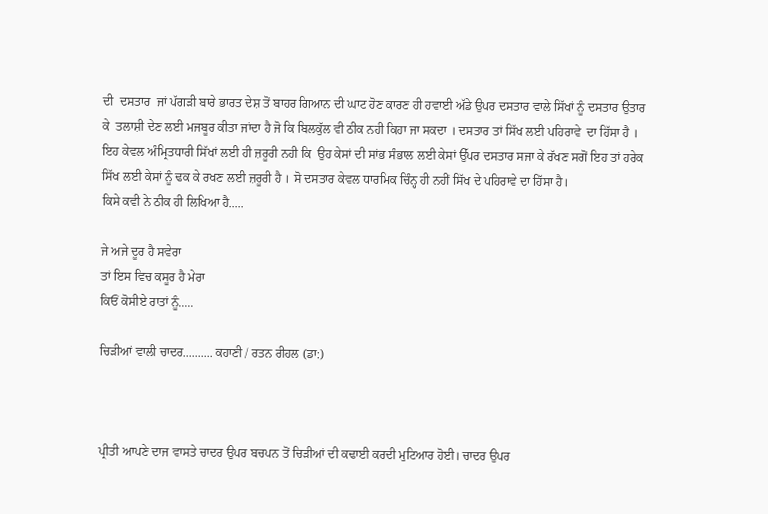ਦੀ  ਦਸਤਾਰ  ਜਾਂ ਪੱਗੜੀ ਬਾਰੇ ਭਾਰਤ ਦੇਸ਼ ਤੋਂ ਬਾਹਰ ਗਿਆਨ ਦੀ ਘਾਟ ਹੋਣ ਕਾਰਣ ਹੀ ਹਵਾਈ ਅੱਡੇ ਉਪਰ ਦਸਤਾਰ ਵਾਲੇ ਸਿੱਖਾਂ ਨੂੰ ਦਸਤਾਰ ਉਤਾਰ ਕੇ  ਤਲਾਸ਼ੀ ਦੇਣ ਲਈ ਮਜਬੂਰ ਕੀਤਾ ਜਾਂਦਾ ਹੈ ਜੋ ਕਿ ਬਿਲਕੁੱਲ ਵੀ ਠੀਕ ਨਹੀ ਕਿਹਾ ਜਾ ਸਕਦਾ । ਦਸਤਾਰ ਤਾਂ ਸਿੱਖ ਲਈ ਪਹਿਰਾਵੇ  ਦਾ ਹਿੱਸਾ ਹੈ । ਇਹ ਕੇਵਲ ਅੰਮ੍ਰਿਤਧਾਰੀ ਸਿੱਖਾਂ ਲਈ ਹੀ ਜ਼ਰੂਰੀ ਨਹੀ ਕਿ  ਉਹ ਕੇਸਾਂ ਦੀ ਸਾਂਭ ਸੰਭਾਲ ਲਈ ਕੇਸਾਂ ਉੱਪਰ ਦਸਤਾਰ ਸਜਾ ਕੇ ਰੱਖਣ ਸਗੋਂ ਇਹ ਤਾਂ ਹਰੇਕ ਸਿੱਖ ਲਈ ਕੇਸਾਂ ਨੂੰ ਢਕ ਕੇ ਰਖਣ ਲਈ ਜ਼ਰੂਰੀ ਹੈ । ਸੋ ਦਸਤਾਰ ਕੇਵਲ ਧਾਰਮਿਕ ਚਿੰਨ੍ਹ ਹੀ ਨਹੀਂ ਸਿੱਖ ਦੇ ਪਹਿਰਾਵੇ ਦਾ ਹਿੱਸਾ ਹੈ।
ਕਿਸੇ ਕਵੀ ਨੇ ਠੀਕ ਹੀ ਲਿਖਿਆ ਹੈ.....

ਜੇ ਅਜੇ ਦੂਰ ਹੈ ਸਵੇਰਾ
ਤਾਂ ਇਸ ਵਿਚ ਕਸੂਰ ਹੈ ਮੇਰਾ
ਕਿਓਂ ਕੋਸੀਏ ਰਾਤਾਂ ਨੂੰ.....

ਚਿੜੀਆਂ ਵਾਲੀ ਚਾਦਰ.......... ਕਹਾਣੀ / ਰਤਨ ਰੀਹਲ (ਡਾ:)



ਪ੍ਰੀਤੀ ਆਪਣੇ ਦਾਜ ਵਾਸਤੇ ਚਾਦਰ ਉਪਰ ਬਚਪਨ ਤੋਂ ਚਿੜੀਆਂ ਦੀ ਕਢਾਈ ਕਰਦੀ ਮੁਟਿਆਰ ਹੋਈ। ਚਾਦਰ ਉਪਰ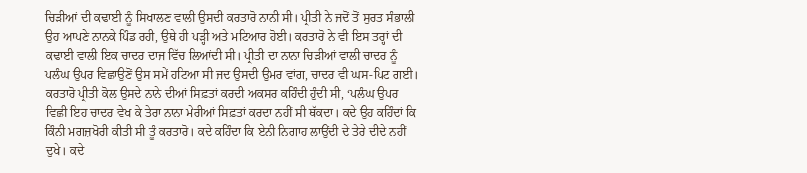ਚਿੜੀਆਂ ਦੀ ਕਢਾਈ ਨੂੰ ਸਿਖਾਲਣ ਵਾਲੀ ਉਸਦੀ ਕਰਤਾਰੋ ਨਾਨੀ ਸੀ। ਪ੍ਰੀਤੀ ਨੇ ਜਦੋਂ ਤੋਂ ਸੁਰਤ ਸੰਭਾਲੀ ਉਹ ਆਪਣੇ ਨਾਨਕੇ ਪਿੰਡ ਰਹੀ, ਉਥੇ ਹੀ ਪੜ੍ਹੀ ਅਤੇ ਮਟਿਆਰ ਹੋਈ। ਕਰਤਾਰੋ ਨੇ ਵੀ ਇਸ ਤਰ੍ਹਾਂ ਦੀ ਕਢਾਈ ਵਾਲੀ ਇਕ ਚਾਦਰ ਦਾਜ ਵਿੱਚ ਲਿਆਂਦੀ ਸੀ। ਪ੍ਰੀਤੀ ਦਾ ਨਾਨਾ ਚਿੜੀਆਂ ਵਾਲੀ ਚਾਦਰ ਨੂੰ ਪਲੰਘ ਉਪਰ ਵਿਛਾਉਣੋਂ ਉਸ ਸਮੇਂ ਹਟਿਆ ਸੀ ਜਦ ਉਸਦੀ ਉਮਰ ਵਾਂਗ, ਚਾਦਰ ਵੀ ਘਸ-ਪਿਟ ਗਈ। ਕਰਤਾਰੋ ਪ੍ਰੀਤੀ ਕੋਲ ਉਸਦੇ ਨਾਨੇ ਦੀਆਂ ਸਿਫ਼ਤਾਂ ਕਰਦੀ ਅਕਸਰ ਕਹਿੰਦੀ ਹੁੰਦੀ ਸੀ, ‘ਪਲੰਘ ਉਪਰ ਵਿਛੀ ਇਹ ਚਾਦਰ ਵੇਖ ਕੇ ਤੇਰਾ ਨਾਨਾ ਮੇਰੀਆਂ ਸਿਫ਼ਤਾਂ ਕਰਦਾ ਨਹੀਂ ਸੀ ਥੱਕਦਾ। ਕਦੇ ਉਹ ਕਹਿੰਦਾਂ ਕਿ ਕਿੰਨੀ ਮਗਜ਼ਖੋਰੀ ਕੀਤੀ ਸੀ ਤੂੰ ਕਰਤਾਰੋ। ਕਦੇ ਕਹਿੰਦਾ ਕਿ ਏਨੀ ਨਿਗਾਹ ਲਾਉਂਦੀ ਦੇ ਤੇਰੇ ਦੀਦੇ ਨਹੀਂ ਦੁਖੇ। ਕਦੇ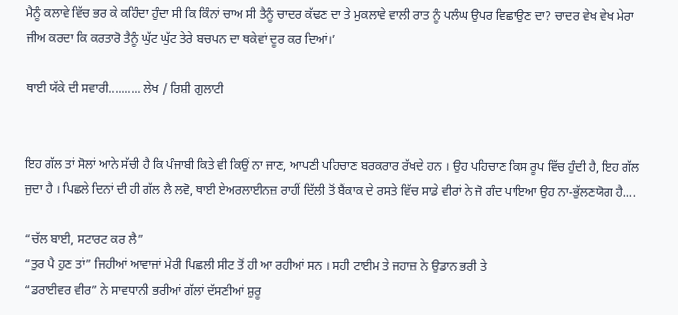ਮੈਨੂੰ ਕਲਾਵੇ ਵਿੱਚ ਭਰ ਕੇ ਕਹਿੰਦਾ ਹੁੰਦਾ ਸੀ ਕਿ ਕਿੰਨਾਂ ਚਾਅ ਸੀ ਤੈਨੂੰ ਚਾਦਰ ਕੱਢਣ ਦਾ ਤੇ ਮੁਕਲਾਵੇ ਵਾਲੀ ਰਾਤ ਨੂੰ ਪਲੰਘ ਉਪਰ ਵਿਛਾਉਣ ਦਾ? ਚਾਦਰ ਵੇਖ ਵੇਖ ਮੇਰਾ ਜੀਅ ਕਰਦਾ ਕਿ ਕਰਤਾਰੋ ਤੈਨੂੰ ਘੁੱਟ ਘੁੱਟ ਤੇਰੇ ਬਚਪਨ ਦਾ ਥਕੇਵਾਂ ਦੂਰ ਕਰ ਦਿਆਂ।’

ਥਾਈ ਯੱਕੇ ਦੀ ਸਵਾਰੀ.......... ਲੇਖ / ਰਿਸ਼ੀ ਗੁਲਾਟੀ


ਇਹ ਗੱਲ ਤਾਂ ਸੋਲਾਂ ਆਨੇ ਸੱਚੀ ਹੈ ਕਿ ਪੰਜਾਬੀ ਕਿਤੇ ਵੀ ਕਿਉਂ ਨਾ ਜਾਣ, ਆਪਣੀ ਪਹਿਚਾਣ ਬਰਕਰਾਰ ਰੱਖਦੇ ਹਨ । ਉਹ ਪਹਿਚਾਣ ਕਿਸ ਰੂਪ ਵਿੱਚ ਹੁੰਦੀ ਹੈ, ਇਹ ਗੱਲ ਜੁਦਾ ਹੈ । ਪਿਛਲੇ ਦਿਨਾਂ ਦੀ ਹੀ ਗੱਲ ਲੈ ਲਵੋ, ਥਾਈ ਏਅਰਲਾਈਨਜ਼ ਰਾਹੀਂ ਦਿੱਲੀ ਤੋਂ ਬੈਂਕਾਕ ਦੇ ਰਸਤੇ ਵਿੱਚ ਸਾਡੇ ਵੀਰਾਂ ਨੇ ਜੋ ਗੰਦ ਪਾਇਆ ਉਹ ਨਾ-ਭੁੱਲਣਯੋਗ ਹੈ....

“ਚੱਲ ਬਾਈ, ਸਟਾਰਟ ਕਰ ਲੈ”
“ਤੁਰ ਪੈ ਹੁਣ ਤਾਂ” ਜਿਹੀਆਂ ਆਵਾਜਾਂ ਮੇਰੀ ਪਿਛਲੀ ਸੀਟ ਤੋਂ ਹੀ ਆ ਰਹੀਆਂ ਸਨ । ਸਹੀ ਟਾਈਮ ਤੇ ਜਹਾਜ਼ ਨੇ ਉਡਾਨ ਭਰੀ ਤੇ
“ਡਰਾਈਵਰ ਵੀਰ” ਨੇ ਸਾਵਧਾਨੀ ਭਰੀਆਂ ਗੱਲਾਂ ਦੱਸਣੀਆਂ ਸ਼ੁਰੂ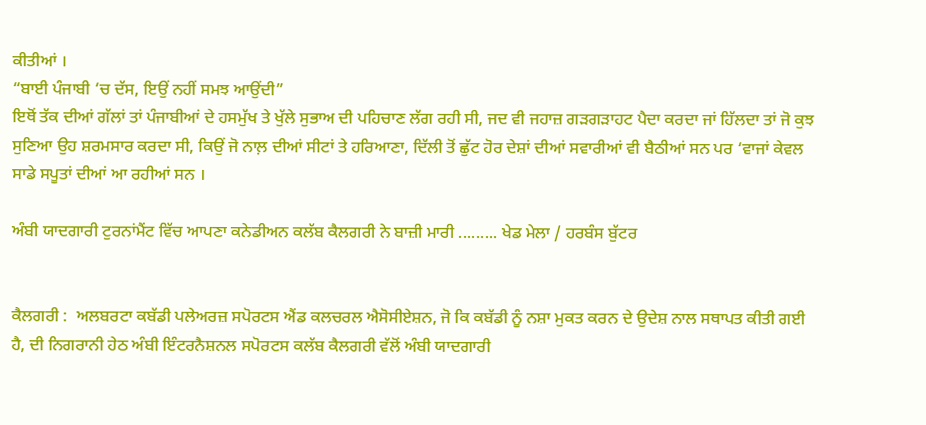ਕੀਤੀਆਂ ।
“ਬਾਈ ਪੰਜਾਬੀ ‘ਚ ਦੱਸ, ਇਉਂ ਨਹੀਂ ਸਮਝ ਆਉਂਦੀ”
ਇਥੋਂ ਤੱਕ ਦੀਆਂ ਗੱਲਾਂ ਤਾਂ ਪੰਜਾਬੀਆਂ ਦੇ ਹਸਮੁੱਖ ਤੇ ਖੁੱਲੇ ਸੁਭਾਅ ਦੀ ਪਹਿਚਾਣ ਲੱਗ ਰਹੀ ਸੀ, ਜਦ ਵੀ ਜਹਾਜ਼ ਗੜਗੜਾਹਟ ਪੈਦਾ ਕਰਦਾ ਜਾਂ ਹਿੱਲਦਾ ਤਾਂ ਜੋ ਕੁਝ ਸੁਣਿਆ ਉਹ ਸ਼ਰਮਸਾਰ ਕਰਦਾ ਸੀ, ਕਿਉਂ ਜੋ ਨਾਲ਼ ਦੀਆਂ ਸੀਟਾਂ ਤੇ ਹਰਿਆਣਾ, ਦਿੱਲੀ ਤੋਂ ਛੁੱਟ ਹੋਰ ਦੇਸ਼ਾਂ ਦੀਆਂ ਸਵਾਰੀਆਂ ਵੀ ਬੈਠੀਆਂ ਸਨ ਪਰ ‘ਵਾਜਾਂ ਕੇਵਲ ਸਾਡੇ ਸਪੂਤਾਂ ਦੀਆਂ ਆ ਰਹੀਆਂ ਸਨ ।

ਅੰਬੀ ਯਾਦਗਾਰੀ ਟੁਰਨਾਂਮੈਂਟ ਵਿੱਚ ਆਪਣਾ ਕਨੇਡੀਅਨ ਕਲੱਬ ਕੈਲਗਰੀ ਨੇ ਬਾਜ਼ੀ ਮਾਰੀ ......... ਖੇਡ ਮੇਲਾ / ਹਰਬੰਸ ਬੁੱਟਰ


ਕੈਲਗਰੀ :  ਅਲਬਰਟਾ ਕਬੱਡੀ ਪਲੇਅਰਜ਼ ਸਪੋਰਟਸ ਐਂਡ ਕਲਚਰਲ ਐਸੋਸੀਏਸ਼ਨ, ਜੋ ਕਿ ਕਬੱਡੀ ਨੂੰ ਨਸ਼ਾ ਮੁਕਤ ਕਰਨ ਦੇ ਉਦੇਸ਼ ਨਾਲ ਸਥਾਪਤ ਕੀਤੀ ਗਈ ਹੈ, ਦੀ ਨਿਗਰਾਨੀ ਹੇਠ ਅੰਬੀ ਇੰਟਰਨੈਸ਼ਨਲ ਸਪੋਰਟਸ ਕਲੱਬ ਕੈਲਗਰੀ ਵੱਲੋਂ ਅੰਬੀ ਯਾਦਗਾਰੀ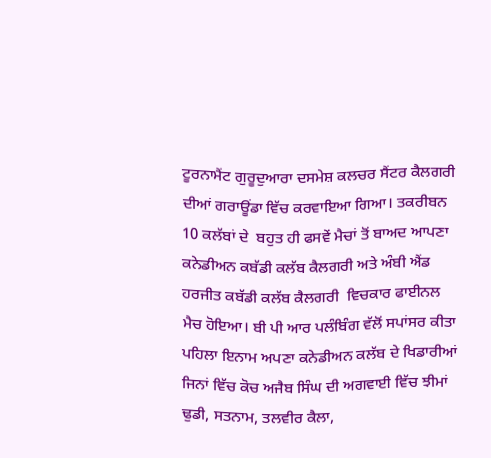ਟੂਰਨਾਮੈਂਟ ਗੁਰੂਦੁਆਰਾ ਦਸਮੇਸ਼ ਕਲਚਰ ਸੈਂਟਰ ਕੈਲਗਰੀ ਦੀਆਂ ਗਰਾਊਂਡਾ ਵਿੱਚ ਕਰਵਾਇਆ ਗਿਆ। ਤਕਰੀਬਨ 10 ਕਲੱਬਾਂ ਦੇ  ਬਹੁਤ ਹੀ ਫਸਵੇਂ ਮੈਚਾਂ ਤੋਂ ਬਾਅਦ ਆਪਣਾ ਕਨੇਡੀਅਨ ਕਬੱਡੀ ਕਲੱਬ ਕੈਲਗਰੀ ਅਤੇ ਅੰਬੀ ਐਂਡ ਹਰਜੀਤ ਕਬੱਡੀ ਕਲੱਬ ਕੈਲਗਰੀ  ਵਿਚਕਾਰ ਫਾਈਨਲ ਮੈਚ ਹੋਇਆ। ਬੀ ਪੀ ਆਰ ਪਲੰਬਿੰਗ ਵੱਲੋਂ ਸਪਾਂਸਰ ਕੀਤਾ ਪਹਿਲਾ ਇਨਾਮ ਅਪਣਾ ਕਨੇਡੀਅਨ ਕਲੱਬ ਦੇ ਖਿਡਾਰੀਆਂ ਜਿਨਾਂ ਵਿੱਚ ਕੋਚ ਅਜੈਬ ਸਿੰਘ ਦੀ ਅਗਵਾਈ ਵਿੱਚ ਝੀਮਾਂ ਢੁਡੀ, ਸਤਨਾਮ, ਤਲਵੀਰ ਕੈਲਾ,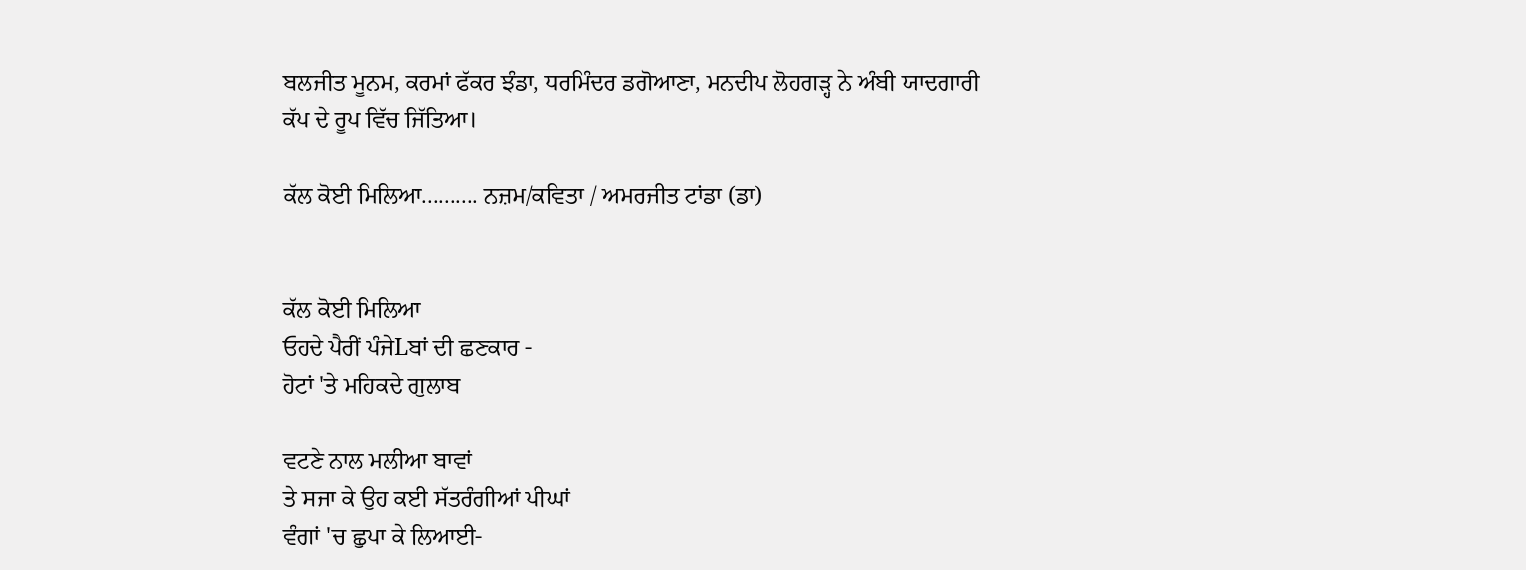ਬਲਜੀਤ ਮੂਨਮ, ਕਰਮਾਂ ਫੱਕਰ ਝੰਡਾ, ਧਰਮਿੰਦਰ ਡਗੋਆਣਾ, ਮਨਦੀਪ ਲੋਹਗੜ੍ਹ ਨੇ ਅੰਬੀ ਯਾਦਗਾਰੀ ਕੱਪ ਦੇ ਰੂਪ ਵਿੱਚ ਜਿੱਤਿਆ।

ਕੱਲ ਕੋਈ ਮਿਲਿਆ.......... ਨਜ਼ਮ/ਕਵਿਤਾ / ਅਮਰਜੀਤ ਟਾਂਡਾ (ਡਾ)


ਕੱਲ ਕੋਈ ਮਿਲਿਆ
ਓਹਦੇ ਪੈਰੀਂ ਪੰਜੇLਬਾਂ ਦੀ ਛਣਕਾਰ -
ਹੋਟਾਂ 'ਤੇ ਮਹਿਕਦੇ ਗੁਲਾਬ

ਵਟਣੇ ਨਾਲ ਮਲੀਆ ਬਾਵਾਂ
ਤੇ ਸਜਾ ਕੇ ਉਹ ਕਈ ਸੱਤਰੰਗੀਆਂ ਪੀਘਾਂ
ਵੰਗਾਂ 'ਚ ਛੁਪਾ ਕੇ ਲਿਆਈ-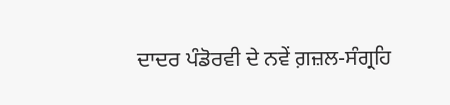ਦਾਦਰ ਪੰਡੋਰਵੀ ਦੇ ਨਵੇਂ ਗ਼ਜ਼ਲ-ਸੰਗ੍ਰਹਿ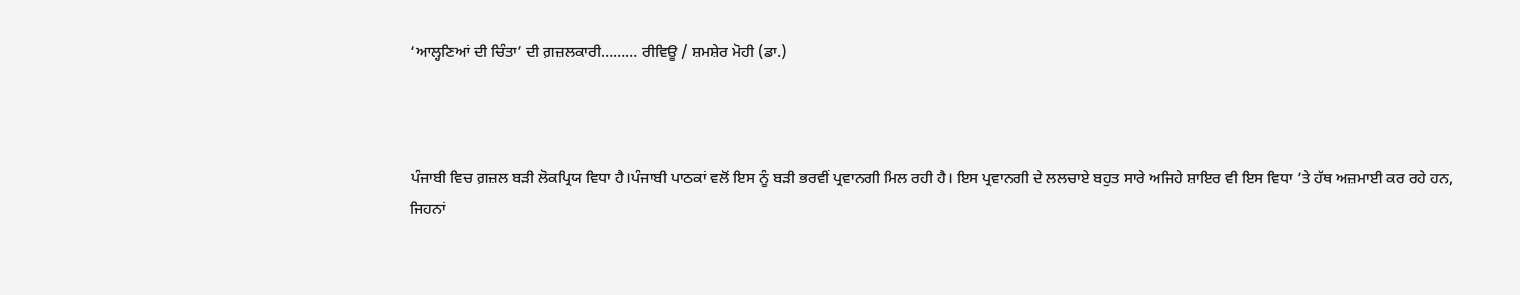‘ਆਲ੍ਹਣਿਆਂ ਦੀ ਚਿੰਤਾ’ ਦੀ ਗ਼ਜ਼ਲਕਾਰੀ……… ਰੀਵਿਊ / ਸ਼ਮਸ਼ੇਰ ਮੋਹੀ (ਡਾ.)



ਪੰਜਾਬੀ ਵਿਚ ਗ਼ਜ਼ਲ ਬੜੀ ਲੋਕਪ੍ਰਿਯ ਵਿਧਾ ਹੈ।ਪੰਜਾਬੀ ਪਾਠਕਾਂ ਵਲੋਂ ਇਸ ਨੂੰ ਬੜੀ ਭਰਵੀਂ ਪ੍ਰਵਾਨਗੀ ਮਿਲ ਰਹੀ ਹੈ। ਇਸ ਪ੍ਰਵਾਨਗੀ ਦੇ ਲਲਚਾਏ ਬਹੁਤ ਸਾਰੇ ਅਜਿਹੇ ਸ਼ਾਇਰ ਵੀ ਇਸ ਵਿਧਾ ’ਤੇ ਹੱਥ ਅਜ਼ਮਾਈ ਕਰ ਰਹੇ ਹਨ, ਜਿਹਨਾਂ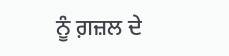ਨੂੰ ਗ਼ਜ਼ਲ ਦੇ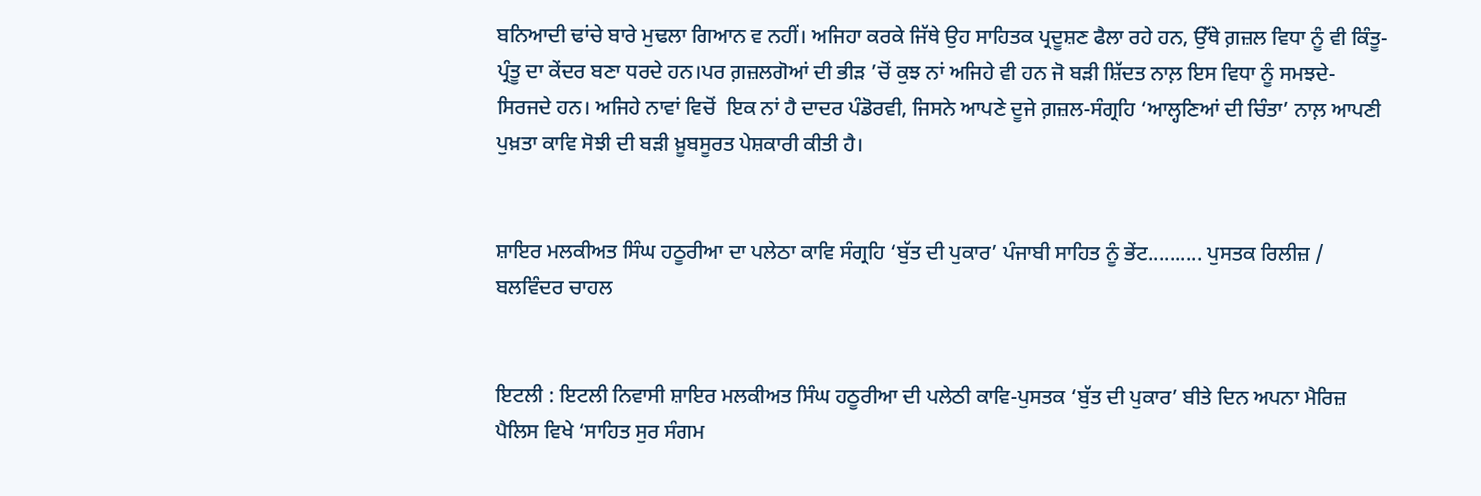ਬਨਿਆਦੀ ਢਾਂਚੇ ਬਾਰੇ ਮੁਢਲਾ ਗਿਆਨ ਵ ਨਹੀਂ। ਅਜਿਹਾ ਕਰਕੇ ਜਿੱਥੇ ਉਹ ਸਾਹਿਤਕ ਪ੍ਰਦੂਸ਼ਣ ਫੈਲਾ ਰਹੇ ਹਨ, ਉੱਥੇ ਗ਼ਜ਼ਲ ਵਿਧਾ ਨੂੰ ਵੀ ਕਿੰਤੂ-ਪ੍ਰੰਤੂ ਦਾ ਕੇਂਦਰ ਬਣਾ ਧਰਦੇ ਹਨ।ਪਰ ਗ਼ਜ਼ਲਗੋਆਂ ਦੀ ਭੀੜ ’ਚੋਂ ਕੁਝ ਨਾਂ ਅਜਿਹੇ ਵੀ ਹਨ ਜੋ ਬੜੀ ਸ਼ਿੱਦਤ ਨਾਲ਼ ਇਸ ਵਿਧਾ ਨੂੰ ਸਮਝਦੇ- ਸਿਰਜਦੇ ਹਨ। ਅਜਿਹੇ ਨਾਵਾਂ ਵਿਚੋਂ  ਇਕ ਨਾਂ ਹੈ ਦਾਦਰ ਪੰਡੋਰਵੀ, ਜਿਸਨੇ ਆਪਣੇ ਦੂਜੇ ਗ਼ਜ਼ਲ-ਸੰਗ੍ਰਹਿ ‘ਆਲ੍ਹਣਿਆਂ ਦੀ ਚਿੰਤਾ’ ਨਾਲ਼ ਆਪਣੀ ਪੁਖ਼ਤਾ ਕਾਵਿ ਸੋਝੀ ਦੀ ਬੜੀ ਖ਼ੂਬਸੂਰਤ ਪੇਸ਼ਕਾਰੀ ਕੀਤੀ ਹੈ।


ਸ਼ਾਇਰ ਮਲਕੀਅਤ ਸਿੰਘ ਹਠੂਰੀਆ ਦਾ ਪਲੇਠਾ ਕਾਵਿ ਸੰਗ੍ਰਹਿ ‘ਬੁੱਤ ਦੀ ਪੁਕਾਰ’ ਪੰਜਾਬੀ ਸਾਹਿਤ ਨੂੰ ਭੇਂਟ.......... ਪੁਸਤਕ ਰਿਲੀਜ਼ / ਬਲਵਿੰਦਰ ਚਾਹਲ


ਇਟਲੀ : ਇਟਲੀ ਨਿਵਾਸੀ ਸ਼ਾਇਰ ਮਲਕੀਅਤ ਸਿੰਘ ਹਠੂਰੀਆ ਦੀ ਪਲੇਠੀ ਕਾਵਿ-ਪੁਸਤਕ ‘ਬੁੱਤ ਦੀ ਪੁਕਾਰ’ ਬੀਤੇ ਦਿਨ ਅਪਨਾ ਮੈਰਿਜ਼ ਪੈਲਿਸ ਵਿਖੇ ‘ਸਾਹਿਤ ਸੁਰ ਸੰਗਮ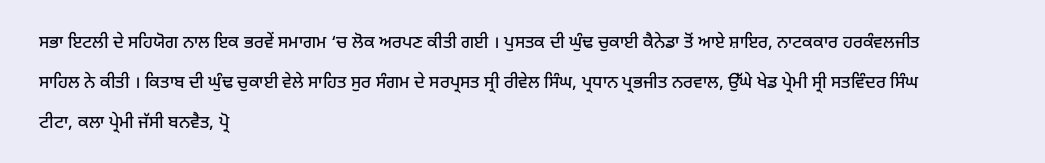ਸਭਾ ਇਟਲੀ ਦੇ ਸਹਿਯੋਗ ਨਾਲ ਇਕ ਭਰਵੇਂ ਸਮਾਗਮ ‘ਚ ਲੋਕ ਅਰਪਣ ਕੀਤੀ ਗਈ । ਪੁਸਤਕ ਦੀ ਘੁੰਢ ਚੁਕਾਈ ਕੈਨੇਡਾ ਤੋਂ ਆਏ ਸ਼ਾਇਰ, ਨਾਟਕਕਾਰ ਹਰਕੰਵਲਜੀਤ ਸਾਹਿਲ ਨੇ ਕੀਤੀ । ਕਿਤਾਬ ਦੀ ਘੁੰਢ ਚੁਕਾਈ ਵੇਲੇ ਸਾਹਿਤ ਸੁਰ ਸੰਗਮ ਦੇ ਸਰਪ੍ਰਸਤ ਸ੍ਰੀ ਰੀਵੇਲ ਸਿੰਘ, ਪ੍ਰਧਾਨ ਪ੍ਰਭਜੀਤ ਨਰਵਾਲ, ਉੱਘੇ ਖੇਡ ਪ੍ਰੇਮੀ ਸ੍ਰੀ ਸਤਵਿੰਦਰ ਸਿੰਘ ਟੀਟਾ, ਕਲਾ ਪ੍ਰੇਮੀ ਜੱਸੀ ਬਨਵੈਤ, ਪ੍ਰੋ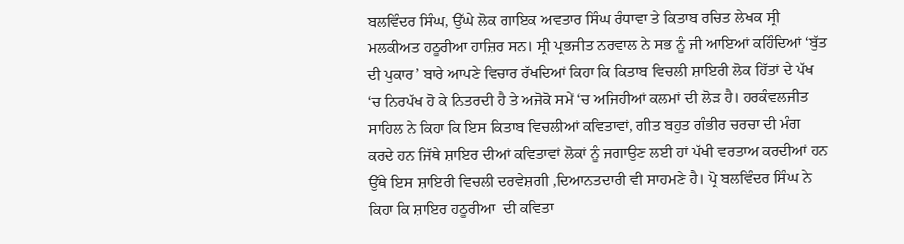ਬਲਵਿੰਦਰ ਸਿੰਘ, ਉੱਘੇ ਲੋਕ ਗਾਇਕ ਅਵਤਾਰ ਸਿੰਘ ਰੰਧਾਵਾ ਤੇ ਕਿਤਾਬ ਰਚਿਤ ਲੇਖਕ ਸ੍ਰੀ ਮਲਕੀਅਤ ਹਠੂਰੀਆ ਹਾਜ਼ਿਰ ਸਨ। ਸ੍ਰੀ ਪ੍ਰਭਜੀਤ ਨਰਵਾਲ ਨੇ ਸਭ ਨੂੰ ਜੀ ਆਇਆਂ ਕਹਿੰਦਿਆਂ ‘ਬੁੱਤ ਦੀ ਪੁਕਾਰ’ ਬਾਰੇ ਆਪਣੇ ਵਿਚਾਰ ਰੱਖਦਿਆਂ ਕਿਹਾ ਕਿ ਕਿਤਾਬ ਵਿਚਲੀ ਸ਼ਾਇਰੀ ਲੋਕ ਹਿੱਤਾਂ ਦੇ ਪੱਖ ‘ਚ ਨਿਰਪੱਖ ਹੋ ਕੇ ਨਿਤਰਦੀ ਹੈ ਤੇ ਅਜੋਕੋ ਸਮੇਂ ‘ਚ ਅਜਿਹੀਆਂ ਕਲਮਾਂ ਦੀ ਲੋੜ ਹੈ। ਹਰਕੰਵਲਜੀਤ ਸਾਹਿਲ ਨੇ ਕਿਹਾ ਕਿ ਇਸ ਕਿਤਾਬ ਵਿਚਲੀਆਂ ਕਵਿਤਾਵਾਂ, ਗੀਤ ਬਹੁਤ ਗੰਭੀਰ ਚਰਚਾ ਦੀ ਮੰਗ ਕਰਦੇ ਹਨ ਜਿੱਥੇ ਸ਼ਾਇਰ ਦੀਆਂ ਕਵਿਤਾਵਾਂ ਲੋਕਾਂ ਨੂੰ ਜਗਾਉਣ ਲਈ ਹਾਂ ਪੱਖੀ ਵਰਤਾਅ ਕਰਦੀਆਂ ਹਨ ਉੱਥੇ ਇਸ ਸ਼ਾਇਰੀ ਵਿਚਲੀ ਦਰਵੇਸ਼ਗੀ ,ਦਿਆਨਤਦਾਰੀ ਵੀ ਸਾਹਮਣੇ ਹੈ। ਪ੍ਰੋ ਬਲਵਿੰਦਰ ਸਿੰਘ ਨੇ ਕਿਹਾ ਕਿ ਸ਼ਾਇਰ ਹਠੂਰੀਆ  ਦੀ ਕਵਿਤਾ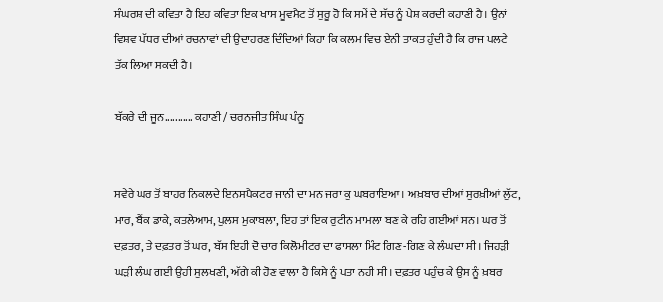ਸੰਘਰਸ਼ ਦੀ ਕਵਿਤਾ ਹੈ ਇਹ ਕਵਿਤਾ ਇਕ ਖਾਸ ਮੂਵਮੈਟ ਤੋਂ ਸੁਰੂ ਹੋ ਕਿ ਸਮੇਂ ਦੇ ਸੱਚ ਨੂੰ ਪੇਸ਼ ਕਰਦੀ ਕਹਾਣੀ ਹੈ। ਉਨਾਂ ਵਿਸ਼ਵ ਪੱਧਰ ਦੀਆਂ ਰਚਨਾਵਾਂ ਦੀ ਉਦਾਹਰਣ ਦਿੰਦਿਆਂ ਕਿਹਾ ਕਿ ਕਲਮ ਵਿਚ ਏਨੀ ਤਾਕਤ ਹੁੰਦੀ ਹੈ ਕਿ ਰਾਜ ਪਲਟੇ ਤੱਕ ਲਿਆ ਸਕਦੀ ਹੈ।

ਬੱਕਰੇ ਦੀ ਜੂਨ........... ਕਹਾਣੀ / ਚਰਨਜੀਤ ਸਿੰਘ ਪੰਨੂ


ਸਵੇਰੇ ਘਰ ਤੋਂ ਬਾਹਰ ਨਿਕਲਦੇ ਇਨਸਪੈਕਟਰ ਜਾਨੀ ਦਾ ਮਨ ਜਰਾ ਕੁ ਘਬਰਾਇਆ। ਅਖ਼ਬਾਰ ਦੀਆਂ ਸੁਰਖ਼ੀਆਂ ਲੁੱਟ, ਮਾਰ, ਬੈਂਕ ਡਾਕੇ, ਕਤਲੇਆਮ, ਪੁਲਸ ਮੁਕਾਬਲਾ, ਇਹ ਤਾਂ ਇਕ ਰੁਟੀਨ ਮਾਮਲਾ ਬਣ ਕੇ ਰਹਿ ਗਈਆਂ ਸਨ। ਘਰ ਤੋਂ ਦਫ਼ਤਰ, ਤੇ ਦਫ਼ਤਰ ਤੋਂ ਘਰ, ਬੱਸ ਇਹੀ ਦੋ ਚਾਰ ਕਿਲੋਮੀਟਰ ਦਾ ਫਾਸਲਾ ਮਿੰਟ ਗਿਣ-ਗਿਣ ਕੇ ਲੰਘਦਾ ਸੀ। ਜਿਹੜੀ ਘੜੀ ਲੰਘ ਗਈ ਉਹੀ ਸੁਲਖਣੀ, ਅੱਗੇ ਕੀ ਹੋਣ ਵਾਲਾ ਹੈ ਕਿਸੇ ਨੂੰ ਪਤਾ ਨਹੀ ਸੀ। ਦਫ਼ਤਰ ਪਹੁੰਚ ਕੇ ਉਸ ਨੂੰ ਖ਼ਬਰ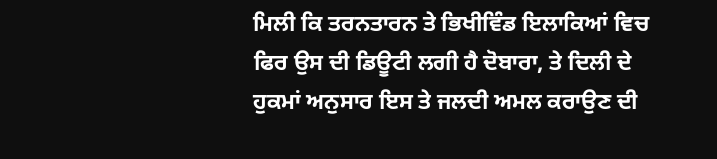ਮਿਲੀ ਕਿ ਤਰਨਤਾਰਨ ਤੇ ਭਿਖੀਵਿੰਡ ਇਲਾਕਿਆਂ ਵਿਚ ਫਿਰ ਉਸ ਦੀ ਡਿਊਟੀ ਲਗੀ ਹੈ ਦੋਬਾਰਾ, ਤੇ ਦਿਲੀ ਦੇ ਹੁਕਮਾਂ ਅਨੁਸਾਰ ਇਸ ਤੇ ਜਲਦੀ ਅਮਲ ਕਰਾਉਣ ਦੀ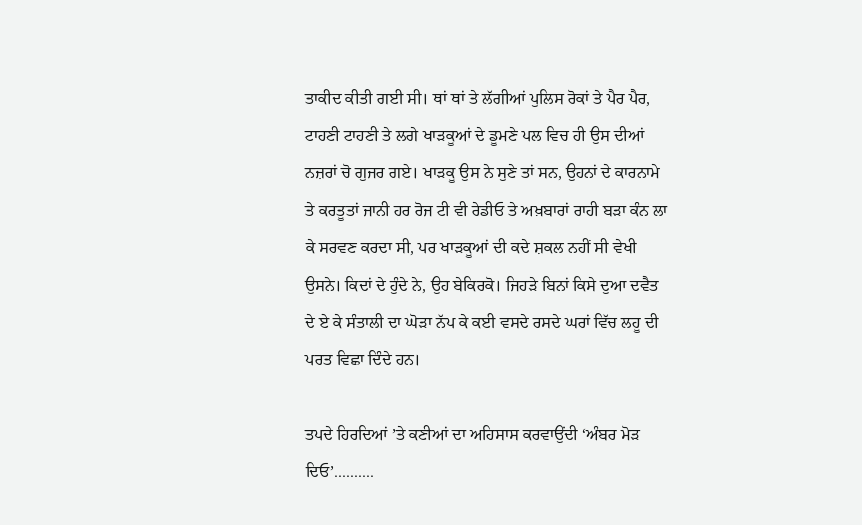ਤਾਕੀਦ ਕੀਤੀ ਗਈ ਸੀ। ਥਾਂ ਥਾਂ ਤੇ ਲੱਗੀਆਂ ਪੁਲਿਸ ਰੋਕਾਂ ਤੇ ਪੈਰ ਪੈਰ, ਟਾਹਣੀ ਟਾਹਣੀ ਤੇ ਲਗੇ ਖਾੜਕੂਆਂ ਦੇ ਡੂਮਣੇ ਪਲ ਵਿਚ ਹੀ ਉਸ ਦੀਆਂ ਨਜ਼ਰਾਂ ਚੋ ਗੁਜਰ ਗਏ। ਖਾੜਕੂ ਉਸ ਨੇ ਸੁਣੇ ਤਾਂ ਸਨ, ਉਹਨਾਂ ਦੇ ਕਾਰਨਾਮੇ ਤੇ ਕਰਤੂਤਾਂ ਜਾਨੀ ਹਰ ਰੋਜ ਟੀ ਵੀ ਰੇਡੀਓ ਤੇ ਅਖ਼ਬਾਰਾਂ ਰਾਹੀ ਬੜਾ ਕੰਨ ਲਾ ਕੇ ਸਰਵਣ ਕਰਦਾ ਸੀ, ਪਰ ਖਾੜਕੂਆਂ ਦੀ ਕਦੇ ਸ਼ਕਲ ਨਹੀਂ ਸੀ ਵੇਖੀ ਉਸਨੇ। ਕਿਦਾਂ ਦੇ ਹੁੰਦੇ ਨੇ, ਉਹ ਬੇਕਿਰਕੋ। ਜਿਹੜੇ ਬਿਨਾਂ ਕਿਸੇ ਦੁਆ ਦਵੈਤ ਦੇ ਏ ਕੇ ਸੰਤਾਲੀ ਦਾ ਘੋੜਾ ਨੱਪ ਕੇ ਕਈ ਵਸਦੇ ਰਸਦੇ ਘਰਾਂ ਵਿੱਚ ਲਹੂ ਦੀ ਪਰਤ ਵਿਛਾ ਦਿੰਦੇ ਹਨ।

ਤਪਦੇ ਹਿਰਦਿਆਂ ’ਤੇ ਕਣੀਆਂ ਦਾ ਅਹਿਸਾਸ ਕਰਵਾਉਂਦੀ ‘ਅੰਬਰ ਮੋੜ ਦਿਓ’..........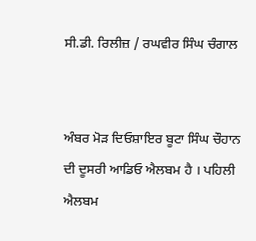ਸੀ.ਡੀ. ਰਿਲੀਜ਼ / ਰਘਵੀਰ ਸਿੰਘ ਚੰਗਾਲ


ਅੰਬਰ ਮੋੜ ਦਿਓਸ਼ਾਇਰ ਬੂਟਾ ਸਿੰਘ ਚੌਹਾਨ ਦੀ ਦੂਸਰੀ ਆਡਿਓ ਐਲਬਮ ਹੈ । ਪਹਿਲੀ ਐਲਬਮ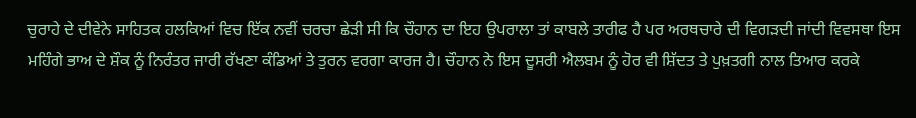ਚੁਰਾਹੇ ਦੇ ਦੀਵੇਨੇ ਸਾਹਿਤਕ ਹਲਕਿਆਂ ਵਿਚ ਇੱਕ ਨਵੀਂ ਚਰਚਾ ਛੇੜੀ ਸੀ ਕਿ ਚੌਹਾਨ ਦਾ ਇਹ ਉਪਰਾਲਾ ਤਾਂ ਕਾਬਲੇ ਤਾਰੀਫ ਹੈ ਪਰ ਅਰਥਚਾਰੇ ਦੀ ਵਿਗੜਦੀ ਜਾਂਦੀ ਵਿਵਸਥਾ ਇਸ ਮਹਿੰਗੇ ਭਾਅ ਦੇ ਸ਼ੌਕ ਨੂੰ ਨਿਰੰਤਰ ਜਾਰੀ ਰੱਖਣਾ ਕੰਡਿਆਂ ਤੇ ਤੁਰਨ ਵਰਗਾ ਕਾਰਜ ਹੈ। ਚੌਹਾਨ ਨੇ ਇਸ ਦੂਸਰੀ ਐਲਬਮ ਨੂੰ ਹੋਰ ਵੀ ਸ਼ਿੱਦਤ ਤੇ ਪੁਖ਼ਤਗੀ ਨਾਲ ਤਿਆਰ ਕਰਕੇ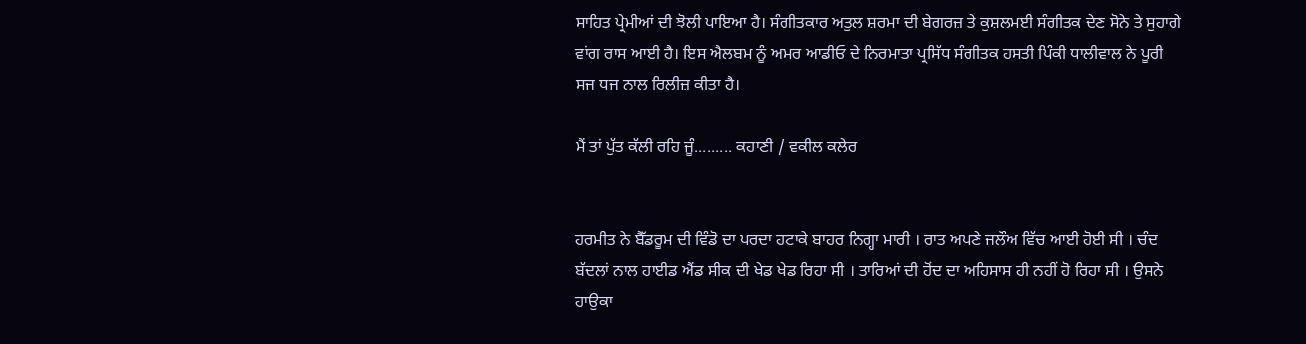ਸਾਹਿਤ ਪ੍ਰੇਮੀਆਂ ਦੀ ਝੋਲੀ ਪਾਇਆ ਹੈ। ਸੰਗੀਤਕਾਰ ਅਤੁਲ ਸ਼ਰਮਾ ਦੀ ਬੇਗਰਜ਼ ਤੇ ਕੁਸ਼ਲਮਈ ਸੰਗੀਤਕ ਦੇਣ ਸੋਨੇ ਤੇ ਸੁਹਾਗੇ ਵਾਂਗ ਰਾਸ ਆਈ ਹੈ। ਇਸ ਐਲਬਮ ਨੂੰ ਅਮਰ ਆਡੀਓ ਦੇ ਨਿਰਮਾਤਾ ਪ੍ਰਸਿੱਧ ਸੰਗੀਤਕ ਹਸਤੀ ਪਿੰਕੀ ਧਾਲੀਵਾਲ ਨੇ ਪੂਰੀ ਸਜ ਧਜ ਨਾਲ ਰਿਲੀਜ਼ ਕੀਤਾ ਹੈ।

ਮੈਂ ਤਾਂ ਪੁੱਤ ਕੱਲੀ ਰਹਿ ਜੂੰ......... ਕਹਾਣੀ / ਵਕੀਲ ਕਲੇਰ


ਹਰਮੀਤ ਨੇ ਬੈੱਡਰੂਮ ਦੀ ਵਿੰਡੋ ਦਾ ਪਰਦਾ ਹਟਾਕੇ ਬਾਹਰ ਨਿਗ੍ਹਾ ਮਾਰੀ । ਰਾਤ ਅਪਣੇ ਜਲੌਅ ਵਿੱਚ ਆਈ ਹੋਈ ਸੀ । ਚੰਦ ਬੱਦਲਾਂ ਨਾਲ ਹਾਈਡ ਐਂਡ ਸੀਕ ਦੀ ਖੇਡ ਖੇਡ ਰਿਹਾ ਸੀ । ਤਾਰਿਆਂ ਦੀ ਹੋਂਦ ਦਾ ਅਹਿਸਾਸ ਹੀ ਨਹੀਂ ਹੋ ਰਿਹਾ ਸੀ । ਉਸਨੇ ਹਾਉਕਾ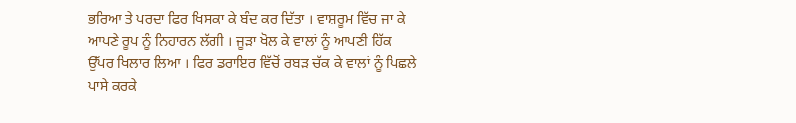ਭਰਿਆ ਤੇ ਪਰਦਾ ਫਿਰ ਖਿਸਕਾ ਕੇ ਬੰਦ ਕਰ ਦਿੱਤਾ । ਵਾਸ਼ਰੂਮ ਵਿੱਚ ਜਾ ਕੇ ਆਪਣੇ ਰੂਪ ਨੂੰ ਨਿਹਾਰਨ ਲੱਗੀ । ਜੂੜਾ ਖੋਲ ਕੇ ਵਾਲਾਂ ਨੂੰ ਆਪਣੀ ਹਿੱਕ ਉੱਪਰ ਖਿਲਾਰ ਲਿਆ । ਫਿਰ ਡਰਾਇਰ ਵਿੱਚੋਂ ਰਬੜ ਚੱਕ ਕੇ ਵਾਲਾਂ ਨੂੰ ਪਿਛਲੇ ਪਾਸੇ ਕਰਕੇ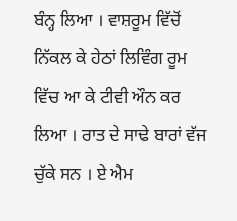ਬੰਨ੍ਹ ਲਿਆ । ਵਾਸ਼ਰੂਮ ਵਿੱਚੋਂ ਨਿੱਕਲ ਕੇ ਹੇਠਾਂ ਲਿਵਿੰਗ ਰੂਮ ਵਿੱਚ ਆ ਕੇ ਟੀਵੀ ਔਨ ਕਰ ਲਿਆ । ਰਾਤ ਦੇ ਸਾਢੇ ਬਾਰਾਂ ਵੱਜ ਚੁੱਕੇ ਸਨ । ਏ ਐਮ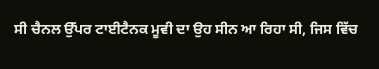ਸੀ ਚੈਨਲ ਉੱਪਰ ਟਾਈਟੈਨਕ ਮੂਵੀ ਦਾ ਉਹ ਸੀਨ ਆ ਰਿਹਾ ਸੀ, ਜਿਸ ਵਿੱਚ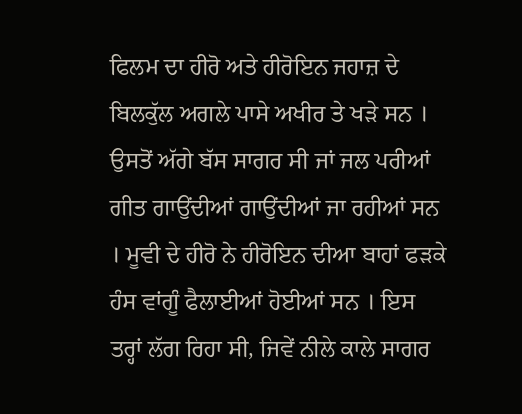ਫਿਲਮ ਦਾ ਹੀਰੋ ਅਤੇ ਹੀਰੋਇਨ ਜਹਾਜ਼ ਦੇ ਬਿਲਕੁੱਲ ਅਗਲੇ ਪਾਸੇ ਅਖੀਰ ਤੇ ਖੜੇ ਸਨ । ਉਸਤੋਂ ਅੱਗੇ ਬੱਸ ਸਾਗਰ ਸੀ ਜਾਂ ਜਲ ਪਰੀਆਂ ਗੀਤ ਗਾਉਂਦੀਆਂ ਗਾਉਂਦੀਆਂ ਜਾ ਰਹੀਆਂ ਸਨ । ਮੂਵੀ ਦੇ ਹੀਰੋ ਨੇ ਹੀਰੋਇਨ ਦੀਆ ਬਾਹਾਂ ਫੜਕੇ ਹੰਸ ਵਾਂਗੂੰ ਫੈਲਾਈਆਂ ਹੋਈਆਂ ਸਨ । ਇਸ ਤਰ੍ਹਾਂ ਲੱਗ ਰਿਹਾ ਸੀ, ਜਿਵੇਂ ਨੀਲੇ ਕਾਲੇ ਸਾਗਰ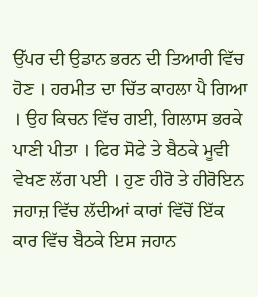ਉੱਪਰ ਦੀ ਉਡਾਨ ਭਰਨ ਦੀ ਤਿਆਰੀ ਵਿੱਚ ਹੋਣ । ਹਰਮੀਤ ਦਾ ਚਿੱਤ ਕਾਹਲਾ ਪੈ ਗਿਆ । ਉਹ ਕਿਚਨ ਵਿੱਚ ਗਈ, ਗਿਲਾਸ ਭਰਕੇ ਪਾਣੀ ਪੀਤਾ । ਫਿਰ ਸੋਫੇ ਤੇ ਬੈਠਕੇ ਮੂਵੀ ਵੇਖਣ ਲੱਗ ਪਈ । ਹੁਣ ਹੀਰੋ ਤੇ ਹੀਰੋਇਨ ਜਹਾਜ਼ ਵਿੱਚ ਲੱਦੀਆਂ ਕਾਰਾਂ ਵਿੱਚੋਂ ਇੱਕ ਕਾਰ ਵਿੱਚ ਬੈਠਕੇ ਇਸ ਜਹਾਨ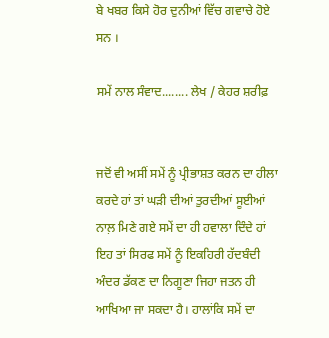ਬੇ ਖਬਰ ਕਿਸੇ ਹੋਰ ਦੁਨੀਆਂ ਵਿੱਚ ਗਵਾਚੇ ਹੋਏ ਸਨ ।

ਸਮੇਂ ਨਾਲ ਸੰਵਾਦ........ ਲੇਖ / ਕੇਹਰ ਸ਼ਰੀਫ਼


ਜਦੋਂ ਵੀ ਅਸੀਂ ਸਮੇਂ ਨੂੰ ਪ੍ਰੀਭਾਸ਼ਤ ਕਰਨ ਦਾ ਹੀਲਾ ਕਰਦੇ ਹਾਂ ਤਾਂ ਘੜੀ ਦੀਆਂ ਤੁਰਦੀਆਂ ਸੂਈਆਂ ਨਾਲ਼ ਮਿਣੇ ਗਏ ਸਮੇਂ ਦਾ ਹੀ ਹਵਾਲਾ ਦਿੰਦੇ ਹਾਂ ਇਹ ਤਾਂ ਸਿਰਫ ਸਮੇਂ ਨੂੰ ਇਕਹਿਰੀ ਹੱਦਬੰਦੀ ਅੰਦਰ ਡੱਕਣ ਦਾ ਨਿਗੂਣਾ ਜਿਹਾ ਜਤਨ ਹੀ ਆਖਿਆ ਜਾ ਸਕਦਾ ਹੈ। ਹਾਲਾਂਕਿ ਸਮੇਂ ਦਾ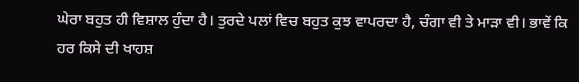ਘੇਰਾ ਬਹੁਤ ਹੀ ਵਿਸ਼ਾਲ ਹੁੰਦਾ ਹੈ। ਤੁਰਦੇ ਪਲਾਂ ਵਿਚ ਬਹੁਤ ਕੁਝ ਵਾਪਰਦਾ ਹੈ, ਚੰਗਾ ਵੀ ਤੇ ਮਾੜਾ ਵੀ। ਭਾਵੇਂ ਕਿ ਹਰ ਕਿਸੇ ਦੀ ਖਾਹਸ਼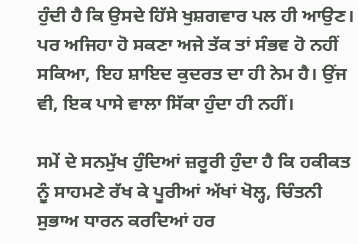ਹੁੰਦੀ ਹੈ ਕਿ ਉਸਦੇ ਹਿੱਸੇ ਖੁਸ਼ਗਵਾਰ ਪਲ ਹੀ ਆਉਣ। ਪਰ ਅਜਿਹਾ ਹੋ ਸਕਣਾ ਅਜੇ ਤੱਕ ਤਾਂ ਸੰਭਵ ਹੋ ਨਹੀਂ ਸਕਿਆ, ਇਹ ਸ਼ਾਇਦ ਕੁਦਰਤ ਦਾ ਹੀ ਨੇਮ ਹੈ। ਉਂਜ ਵੀ, ਇਕ ਪਾਸੇ ਵਾਲਾ ਸਿੱਕਾ ਹੁੰਦਾ ਹੀ ਨਹੀਂ।

ਸਮੇਂ ਦੇ ਸਨਮੁੱਖ ਹੁੰਦਿਆਂ ਜ਼ਰੂਰੀ ਹੁੰਦਾ ਹੈ ਕਿ ਹਕੀਕਤ ਨੂੰ ਸਾਹਮਣੇ ਰੱਖ ਕੇ ਪੂਰੀਆਂ ਅੱਖਾਂ ਖੋਲ੍ਹ, ਚਿੰਤਨੀ ਸੁਭਾਅ ਧਾਰਨ ਕਰਦਿਆਂ ਹਰ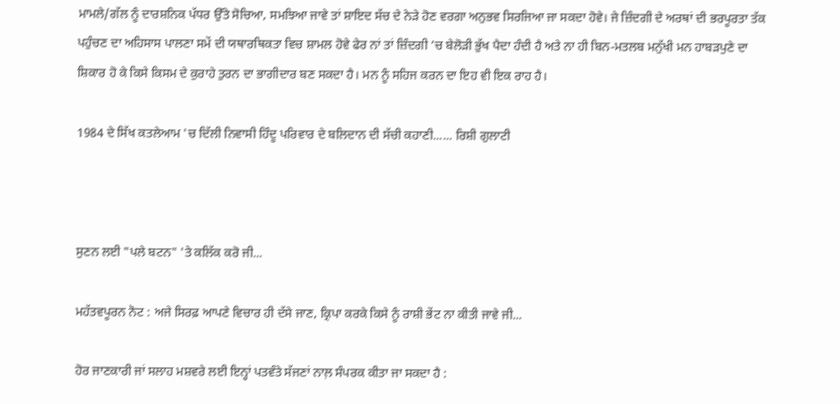ਮਾਮਲੇ/ਗੱਲ ਨੂੰ ਦਾਰਸ਼ਨਿਕ ਪੱਧਰ ਉੱਤੇ ਸੋਚਿਆ, ਸਮਝਿਆ ਜਾਵੇ ਤਾਂ ਸ਼ਾਇਦ ਸੱਚ ਦੇ ਨੇੜੇ ਹੋਣ ਵਰਗਾ ਅਨੁਭਵ ਸਿਰਜਿਆ ਜਾ ਸਕਦਾ ਹੋਵੇ। ਜੇ ਜ਼ਿੰਦਗੀ ਦੇ ਅਰਥਾਂ ਦੀ ਭਰਪੂਰਤਾ ਤੱਕ ਪਹੁੰਚਣ ਦਾ ਅਹਿਸਾਸ ਪਾਲਣਾ ਸਮੇਂ ਦੀ ਯਥਾਰਥਿਕਤਾ ਵਿਚ ਸ਼ਾਮਲ ਹੋਵੇ ਫੇਰ ਨਾਂ ਤਾਂ ਜ਼ਿੰਦਗੀ ’ਚ ਬੇਲੋੜੀ ਭੁੱਖ ਪੈਦਾ ਹੰਦੀ ਹੈ ਅਤੇ ਨਾ ਹੀ ਬਿਨ-ਮਤਲਬ ਮਨੁੱਖੀ ਮਨ ਹਾਬੜਪੁਣੇ ਦਾ ਸ਼ਿਕਾਰ ਹੋ ਕੇ ਕਿਸੇ ਕਿਸਮ ਦੇ ਕੁਰਾਹੇ ਤੁਰਨ ਦਾ ਭਾਗੀਦਾਰ ਬਣ ਸਕਦਾ ਹੈ। ਮਨ ਨੂੰ ਸਹਿਜ ਕਰਨ ਦਾ ਇਹ ਵੀ ਇਕ ਰਾਹ ਹੈ।

1984 ਦੇ ਸਿੱਖ ਕਤਲੇਆਮ 'ਚ ਦਿੱਲੀ ਨਿਵਾਸੀ ਹਿੰਦੂ ਪਰਿਵਾਰ ਦੇ ਬਲਿਦਾਨ ਦੀ ਸੱਚੀ ਕਹਾਣੀ...... ਰਿਸ਼ੀ ਗੁਲਾਟੀ



ਸੁਣਨ ਲਈ "ਪਲੇ ਬਟਨ" 'ਤੇ ਕਲਿੱਕ ਕਰੋ ਜੀ...

ਮਹੱਤਵਪੂਰਨ ਨੋਟ : ਅਜੇ ਸਿਰਫ਼ ਆਪਣੇ ਵਿਚਾਰ ਹੀ ਦੱਸੇ ਜਾਣ, ਕ੍ਰਿਪਾ ਕਰਕੇ ਕਿਸੇ ਨੂੰ ਰਾਸ਼ੀ ਭੇਂਟ ਨਾ ਕੀਤੀ ਜਾਵੇ ਜੀ...

ਹੋਰ ਜਾਣਕਾਰੀ ਜਾਂ ਸਲਾਹ ਮਸ਼ਵਰੇ ਲਈ ਇਨ੍ਹਾਂ ਪਤਵੰਤੇ ਸੱਜਣਾਂ ਨਾਲ਼ ਸੰਪਰਕ ਕੀਤਾ ਜਾ ਸਕਦਾ ਹੈ :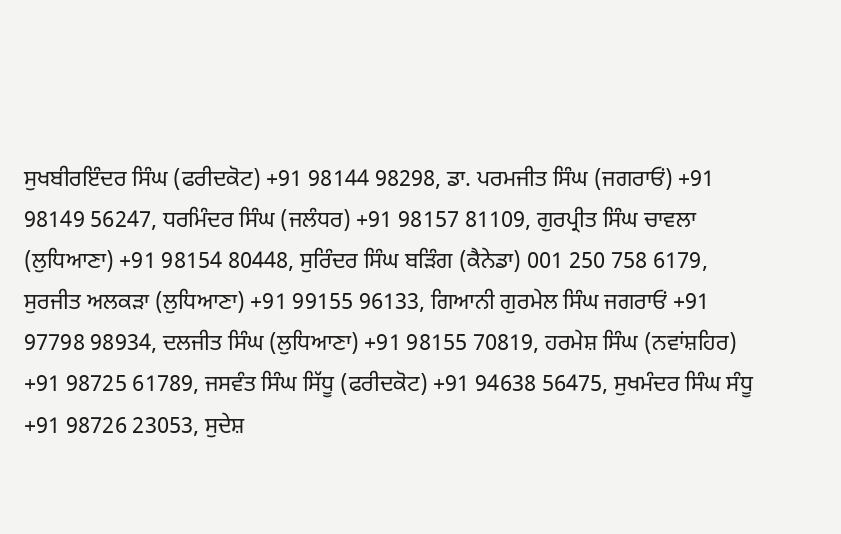ਸੁਖਬੀਰਇੰਦਰ ਸਿੰਘ (ਫਰੀਦਕੋਟ) +91 98144 98298, ਡਾ. ਪਰਮਜੀਤ ਸਿੰਘ (ਜਗਰਾਓਂ) +91 98149 56247, ਧਰਮਿੰਦਰ ਸਿੰਘ (ਜਲੰਧਰ) +91 98157 81109, ਗੁਰਪ੍ਰੀਤ ਸਿੰਘ ਚਾਵਲਾ (ਲੁਧਿਆਣਾ) +91 98154 80448, ਸੁਰਿੰਦਰ ਸਿੰਘ ਬੜਿੰਗ (ਕੈਨੇਡਾ) 001 250 758 6179, ਸੁਰਜੀਤ ਅਲਕੜਾ (ਲੁਧਿਆਣਾ) +91 99155 96133, ਗਿਆਨੀ ਗੁਰਮੇਲ ਸਿੰਘ ਜਗਰਾਓਂ +91 97798 98934, ਦਲਜੀਤ ਸਿੰਘ (ਲੁਧਿਆਣਾ) +91 98155 70819, ਹਰਮੇਸ਼ ਸਿੰਘ (ਨਵਾਂਸ਼ਹਿਰ) +91 98725 61789, ਜਸਵੰਤ ਸਿੰਘ ਸਿੱਧੂ (ਫਰੀਦਕੋਟ) +91 94638 56475, ਸੁਖਮੰਦਰ ਸਿੰਘ ਸੰਧੂ +91 98726 23053, ਸੁਦੇਸ਼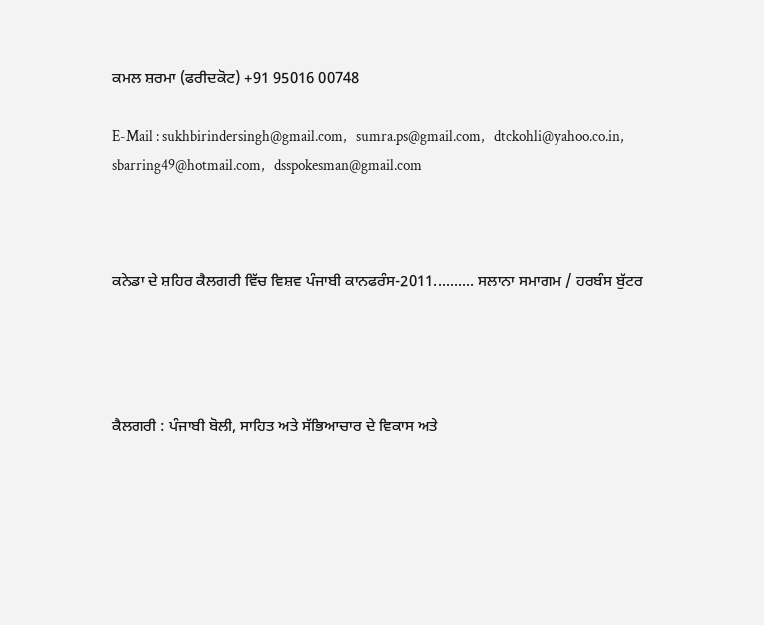ਕਮਲ ਸ਼ਰਮਾ (ਫਰੀਦਕੋਟ) +91 95016 00748

E-Mail : sukhbirindersingh@gmail.com,   sumra.ps@gmail.com,   dtckohli@yahoo.co.in,   sbarring49@hotmail.com,   dsspokesman@gmail.com



ਕਨੇਡਾ ਦੇ ਸ਼ਹਿਰ ਕੈਲਗਰੀ ਵਿੱਚ ਵਿਸ਼ਵ ਪੰਜਾਬੀ ਕਾਨਫਰੰਸ-2011.......... ਸਲਾਨਾ ਸਮਾਗਮ / ਹਰਬੰਸ ਬੁੱਟਰ




ਕੈਲਗਰੀ : ਪੰਜਾਬੀ ਬੋਲੀ, ਸਾਹਿਤ ਅਤੇ ਸੱਭਿਆਚਾਰ ਦੇ ਵਿਕਾਸ ਅਤੇ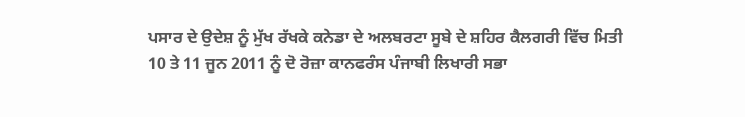ਪਸਾਰ ਦੇ ਉਦੇਸ਼ ਨੂੰ ਮੁੱਖ ਰੱਖਕੇ ਕਨੇਡਾ ਦੇ ਅਲਬਰਟਾ ਸੂਬੇ ਦੇ ਸ਼ਹਿਰ ਕੈਲਗਰੀ ਵਿੱਚ ਮਿਤੀ 10 ਤੇ 11 ਜੂਨ 2011 ਨੂੰ ਦੋ ਰੋਜ਼ਾ ਕਾਨਫਰੰਸ ਪੰਜਾਬੀ ਲਿਖਾਰੀ ਸਭਾ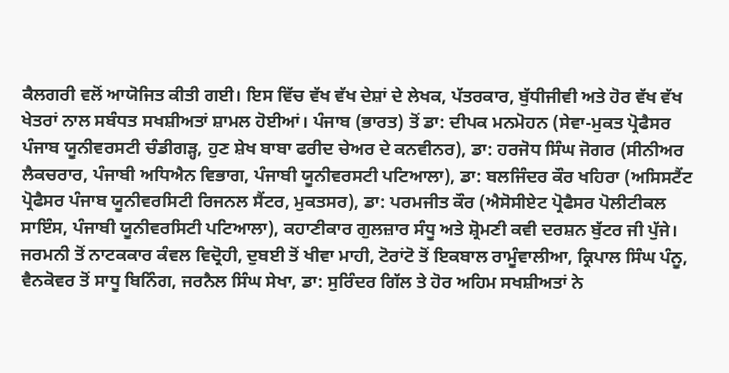ਕੈਲਗਰੀ ਵਲੋਂ ਆਯੋਜਿਤ ਕੀਤੀ ਗਈ। ਇਸ ਵਿੱਚ ਵੱਖ ਵੱਖ ਦੇਸ਼ਾਂ ਦੇ ਲੇਖਕ, ਪੱਤਰਕਾਰ, ਬੁੱਧੀਜੀਵੀ ਅਤੇ ਹੋਰ ਵੱਖ ਵੱਖ ਖੇਤਰਾਂ ਨਾਲ ਸਬੰਧਤ ਸਖਸ਼ੀਅਤਾਂ ਸ਼ਾਮਲ ਹੋਈਆਂ। ਪੰਜਾਬ (ਭਾਰਤ) ਤੋਂ ਡਾ: ਦੀਪਕ ਮਨਮੋਹਨ (ਸੇਵਾ-ਮੁਕਤ ਪ੍ਰੋਫੈਸਰ ਪੰਜਾਬ ਯੂਨੀਵਰਸਟੀ ਚੰਡੀਗੜ੍ਹ, ਹੁਣ ਸ਼ੇਖ ਬਾਬਾ ਫਰੀਦ ਚੇਅਰ ਦੇ ਕਨਵੀਨਰ), ਡਾ: ਹਰਜੋਧ ਸਿੰਘ ਜੋਗਰ (ਸੀਨੀਅਰ ਲੈਕਚਰਾਰ, ਪੰਜਾਬੀ ਅਧਿਐਨ ਵਿਭਾਗ, ਪੰਜਾਬੀ ਯੂਨੀਵਰਸਟੀ ਪਟਿਆਲਾ), ਡਾ: ਬਲਜਿੰਦਰ ਕੌਰ ਖਹਿਰਾ (ਅਸਿਸਟੈਂਟ ਪ੍ਰੋਫੈਸਰ ਪੰਜਾਬ ਯੂਨੀਵਰਸਿਟੀ ਰਿਜਨਲ ਸੈਂਟਰ, ਮੁਕਤਸਰ), ਡਾ: ਪਰਮਜੀਤ ਕੌਰ (ਐਸੋਸੀਏਟ ਪ੍ਰੋਫੈਸਰ ਪੋਲੀਟੀਕਲ ਸਾਇੰਸ, ਪੰਜਾਬੀ ਯੂਨੀਵਰਸਿਟੀ ਪਟਿਆਲਾ), ਕਹਾਣੀਕਾਰ ਗੁਲਜ਼ਾਰ ਸੰਧੂ ਅਤੇ ਸ਼੍ਰੋਮਣੀ ਕਵੀ ਦਰਸ਼ਨ ਬੁੱਟਰ ਜੀ ਪੁੱਜੇ। ਜਰਮਨੀ ਤੋਂ ਨਾਟਕਕਾਰ ਕੰਵਲ ਵਿਦ੍ਰੋਹੀ, ਦੁਬਈ ਤੋਂ ਖੀਵਾ ਮਾਹੀ, ਟੋਰਾਂਟੋ ਤੋਂ ਇਕਬਾਲ ਰਾਮੂੰਵਾਲੀਆ, ਕ੍ਰਿਪਾਲ ਸਿੰਘ ਪੰਨੂ, ਵੈਨਕੋਵਰ ਤੋਂ ਸਾਧੂ ਬਿਨਿੰਗ, ਜਰਨੈਲ ਸਿੰਘ ਸੇਖਾ, ਡਾ: ਸੁਰਿੰਦਰ ਗਿੱਲ ਤੇ ਹੋਰ ਅਹਿਮ ਸਖਸ਼ੀਅਤਾਂ ਨੇ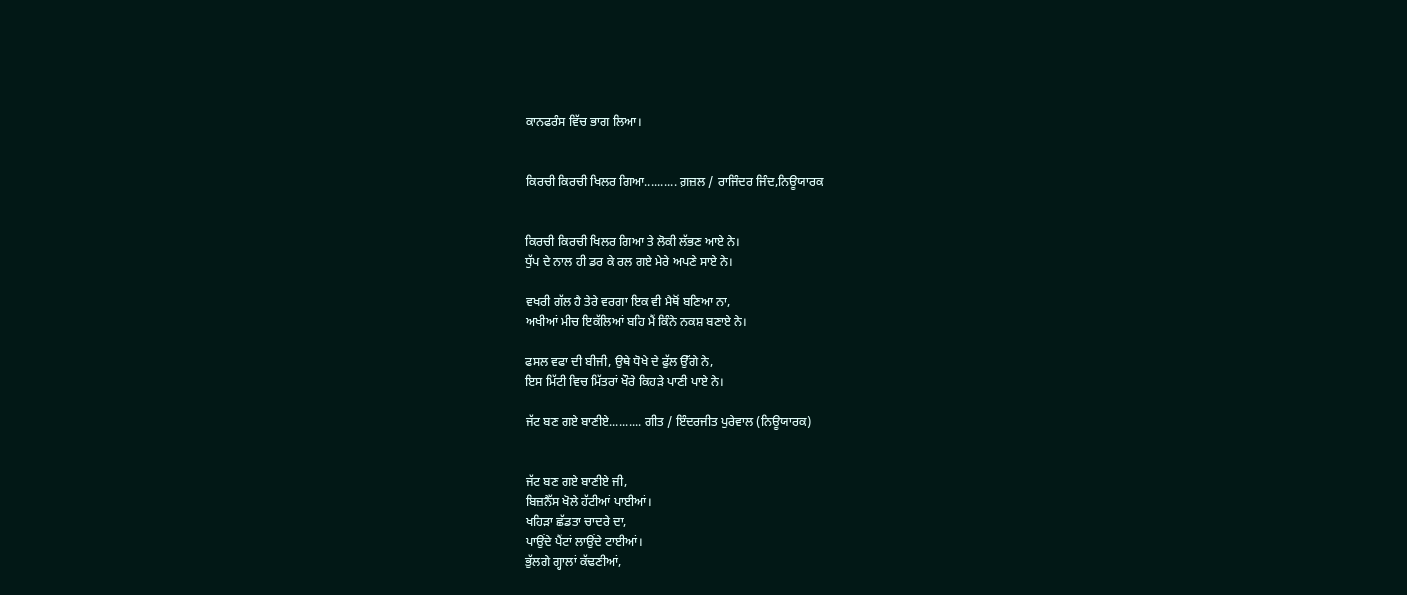ਕਾਨਫਰੰਸ ਵਿੱਚ ਭਾਗ ਲਿਆ।


ਕਿਰਚੀ ਕਿਰਚੀ ਖਿਲਰ ਗਿਆ.......... ਗ਼ਜ਼ਲ / ਰਾਜਿੰਦਰ ਜਿੰਦ,ਨਿਊਯਾਰਕ


ਕਿਰਚੀ ਕਿਰਚੀ ਖਿਲਰ ਗਿਆ ਤੇ ਲੋਕੀ ਲੱਭਣ ਆਏ ਨੇ।
ਧੁੱਪ ਦੇ ਨਾਲ ਹੀ ਡਰ ਕੇ ਰਲ ਗਏ ਮੇਰੇ ਅਪਣੇ ਸਾਏ ਨੇ।

ਵਖਰੀ ਗੱਲ ਹੈ ਤੇਰੇ ਵਰਗਾ ਇਕ ਵੀ ਮੈਥੋਂ ਬਣਿਆ ਨਾ,
ਅਖੀਆਂ ਮੀਚ ਇਕੱਲਿਆਂ ਬਹਿ ਮੈਂ ਕਿੰਨੇ ਨਕਸ਼ ਬਣਾਏ ਨੇ।

ਫਸਲ ਵਫਾ ਦੀ ਬੀਜੀ, ਉਥੇ ਧੋਖੇ ਦੇ ਫੁੱਲ ਉੱਗੇ ਨੇ,
ਇਸ ਮਿੱਟੀ ਵਿਚ ਮਿੱਤਰਾਂ ਖੌਰੇ ਕਿਹੜੇ ਪਾਣੀ ਪਾਏ ਨੇ।

ਜੱਟ ਬਣ ਗਏ ਬਾਣੀਏ.......... ਗੀਤ / ਇੰਦਰਜੀਤ ਪੁਰੇਵਾਲ (ਨਿਊਯਾਰਕ)


ਜੱਟ ਬਣ ਗਏ ਬਾਣੀਏ ਜੀ,
ਬਿਜ਼ਨੈੱਸ ਖੋਲੇ ਹੱਟੀਆਂ ਪਾਈਆਂ।
ਖਹਿੜਾ ਛੱਡਤਾ ਚਾਦਰੇ ਦਾ,
ਪਾਉਂਦੇ ਪੈਂਟਾਂ ਲਾਉਂਦੇ ਟਾਈਆਂ।
ਭੁੱਲਗੇ ਗ੍ਹਾਲਾਂ ਕੱਢਣੀਆਂ,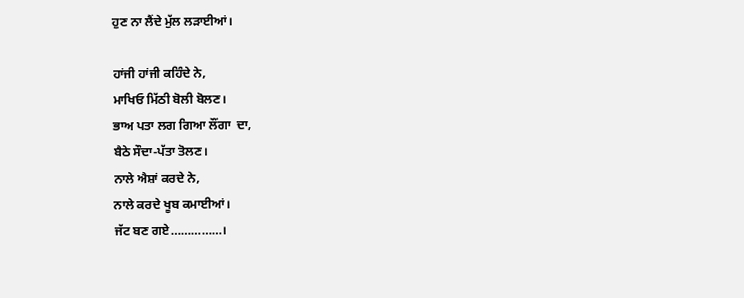ਹੁਣ ਨਾ ਲੈਂਦੇ ਮੁੱਲ ਲੜਾਈਆਂ।

ਹਾਂਜੀ ਹਾਂਜੀ ਕਹਿੰਦੇ ਨੇ,
ਮਾਖਿਓ ਮਿੱਠੀ ਬੋਲੀ ਬੋਲਣ।
ਭਾਅ ਪਤਾ ਲਗ ਗਿਆ ਲੌਂਗਾ  ਦਾ,
ਬੈਠੇ ਸੌਦਾ-ਪੱਤਾ ਤੋਲਣ।
ਨਾਲੇ ਐਸ਼ਾਂ ਕਰਦੇ ਨੇ,
ਨਾਲੇ ਕਰਦੇ ਖੂਬ ਕਮਾਈਆਂ।
ਜੱਟ ਬਣ ਗਏ……………।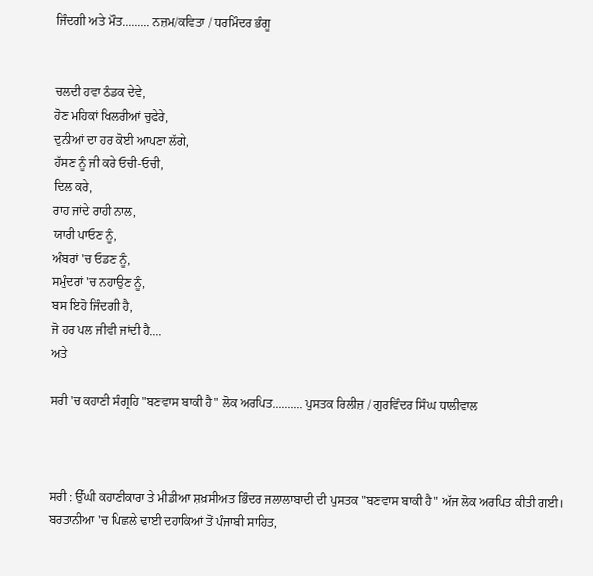ਜਿੰਦਗੀ ਅਤੇ ਮੌਤ......... ਨਜ਼ਮ/ਕਵਿਤਾ / ਧਰਮਿੰਦਰ ਭੰਗੂ


ਚਲਦੀ ਹਵਾ ਠੰਡਕ ਦੇਵੇ,
ਹੋਣ ਮਹਿਕਾਂ ਖਿਲਰੀਆਂ ਚੁਫੇਰੇ,
ਦੁਨੀਆਂ ਦਾ ਹਰ ਕੋਈ ਆਪਣਾ ਲੱਗੇ,
ਹੱਸਣ ਨੂੰ ਜੀ ਕਰੇ ਓਚੀ-ਓਚੀ,
ਦਿਲ ਕਰੇ,
ਰਾਹ ਜਾਂਦੇ ਰਾਹੀ ਨਾਲ,
ਯਾਰੀ ਪਾਓਣ ਨੂੰ,
ਅੰਬਰਾਂ 'ਚ ਓਡਣ ਨੂੰ,
ਸਮੁੰਦਰਾਂ 'ਚ ਨਹਾਉਣ ਨੂੰ,
ਬਸ ਇਹੋ ਜਿੰਦਗੀ ਹੈ,
ਜੋ ਹਰ ਪਲ ਜੀਵੀ ਜਾਂਦੀ ਹੈ....
ਅਤੇ

ਸਰੀ 'ਚ ਕਹਾਣੀ ਸੰਗ੍ਰਹਿ "ਬਣਵਾਸ ਬਾਕੀ ਹੈ" ਲੋਕ ਅਰਪਿਤ.......... ਪੁਸਤਕ ਰਿਲੀਜ਼ / ਗੁਰਵਿੰਦਰ ਸਿੰਘ ਧਾਲੀਵਾਲ



ਸਰੀ : ਉੱਘੀ ਕਹਾਣੀਕਾਰਾ ਤੇ ਮੀਡੀਆ ਸ਼ਖ਼ਸੀਅਤ ਭਿੰਦਰ ਜਲਾਲਾਬਾਦੀ ਦੀ ਪੁਸਤਕ "ਬਣਵਾਸ ਬਾਕੀ ਹੈ" ਅੱਜ ਲੋਕ ਅਰਪਿਤ ਕੀਤੀ ਗਈ। ਬਰਤਾਨੀਆ 'ਚ ਪਿਛਲੇ ਢਾਈ ਦਹਾਕਿਆਂ ਤੋਂ ਪੰਜਾਬੀ ਸਾਹਿਤ,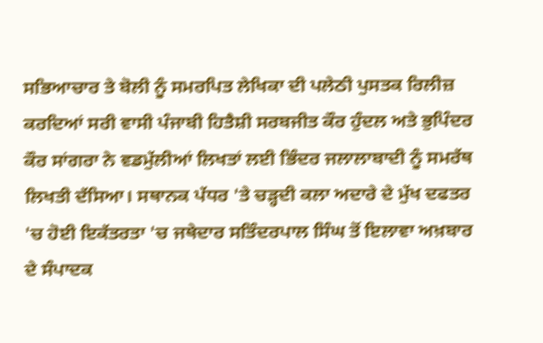ਸਭਿਆਚਾਰ ਤੇ ਬੋਲੀ ਨੂੰ ਸਮਰਪਿਤ ਲੇਖਿਕਾ ਦੀ ਪਲੇਠੀ ਪੁਸਤਕ ਰਿਲੀਜ਼ ਕਰਦਿਆਂ ਸਰੀ ਵਾਸੀ ਪੰਜਾਬੀ ਹਿਤੈਸ਼ੀ ਸਰਬਜੀਤ ਕੌਰ ਹੁੰਦਲ ਅਤੇ ਭੁਪਿੰਦਰ ਕੌਰ ਸਾਂਗਰਾ ਨੇ ਵਡਮੁੱਲੀਆਂ ਲਿਖਤਾਂ ਲਈ ਭਿੰਦਰ ਜਲਾਲਾਬਾਦੀ ਨੂੰ ਸਮਰੱਥ ਲਿਖਤੀ ਦੱਸਿਆ। ਸਥਾਨਕ ਪੱਧਰ 'ਤੇ ਚਡ਼੍ਹਦੀ ਕਲਾ ਅਦਾਰੇ ਦੇ ਮੁੱਖ ਦਫਤਰ 'ਚ ਹੋਈ ਇਕੱਤਰਤਾ 'ਚ ਜਥੇਦਾਰ ਸਤਿੰਦਰਪਾਲ ਸਿੰਘ ਤੋਂ ਇਲਾਵਾ ਅਖ਼ਬਾਰ ਦੇ ਸੰਪਾਦਕ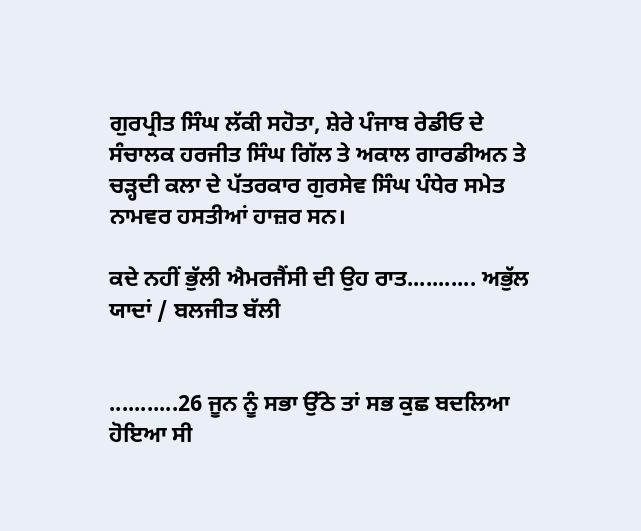ਗੁਰਪ੍ਰੀਤ ਸਿੰਘ ਲੱਕੀ ਸਹੋਤਾ, ਸ਼ੇਰੇ ਪੰਜਾਬ ਰੇਡੀਓ ਦੇ ਸੰਚਾਲਕ ਹਰਜੀਤ ਸਿੰਘ ਗਿੱਲ ਤੇ ਅਕਾਲ ਗਾਰਡੀਅਨ ਤੇ ਚਡ਼੍ਹਦੀ ਕਲਾ ਦੇ ਪੱਤਰਕਾਰ ਗੁਰਸੇਵ ਸਿੰਘ ਪੰਧੇਰ ਸਮੇਤ ਨਾਮਵਰ ਹਸਤੀਆਂ ਹਾਜ਼ਰ ਸਨ।

ਕਦੇ ਨਹੀਂ ਭੁੱਲੀ ਐਮਰਜੈਂਸੀ ਦੀ ਉਹ ਰਾਤ........... ਅਭੁੱਲ ਯਾਦਾਂ / ਬਲਜੀਤ ਬੱਲੀ


...........26 ਜੂਨ ਨੂੰ ਸਭਾ ਉੱਠੇ ਤਾਂ ਸਭ ਕੁਛ ਬਦਲਿਆ ਹੋਇਆ ਸੀ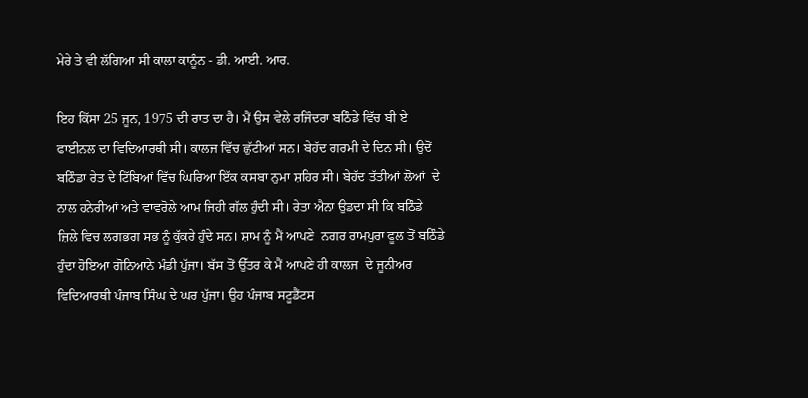ਮੇਰੇ ਤੇ ਵੀ ਲੱਗਿਆ ਸੀ ਕਾਲਾ ਕਾਨੂੰਨ - ਡੀ. ਆਈ. ਆਰ.

ਇਹ ਕਿੱਸਾ 25 ਜੂਨ, 1975 ਦੀ ਰਾਤ ਦਾ ਹੈ। ਮੈਂ ਉਸ ਵੇਲੇ ਰਜਿੰਦਰਾ ਬਠਿੰਡੇ ਵਿੱਚ ਬੀ ਏ ਫਾਈਨਲ ਦਾ ਵਿਦਿਆਰਥੀ ਸੀ। ਕਾਲਜ ਵਿੱਚ ਛੁੱਟੀਆਂ ਸਨ। ਬੇਹੱਦ ਗਰਮੀ ਦੇ ਦਿਨ ਸੀ। ਉਦੋਂ ਬਠਿੰਡਾ ਰੇਤ ਦੇ ਟਿੱਬਿਆਂ ਵਿੱਚ ਘਿਰਿਆ ਇੱਕ ਕਸਬਾ ਨੁਮਾ ਸ਼ਹਿਰ ਸੀ। ਬੇਹੱਦ ਤੱਤੀਆਂ ਲੋਆਂ  ਦੇ ਨਾਲ ਹਨੇਰੀਆਂ ਅਤੇ ਵਾਵਰੋਲੇ ਆਮ ਜਿਹੀ ਗੱਲ ਹੁੰਦੀ ਸੀ। ਰੇਤਾ ਐਨਾ ਉਡਦਾ ਸੀ ਕਿ ਬਠਿੰਡੇ ਜ਼ਿਲੇ ਵਿਚ ਲਗਭਗ ਸਭ ਨੂੰ ਕੁੱਕਰੇ ਹੁੰਦੇ ਸਨ। ਸ਼ਾਮ ਨੂੰ ਮੈਂ ਆਪਣੇ  ਨਗਰ ਰਾਮਪੁਰਾ ਫੂਲ ਤੋਂ ਬਠਿੰਡੇ ਹੁੰਦਾ ਹੋਇਆ ਗੋਨਿਆਨੇ ਮੰਡੀ ਪੁੱਜਾ। ਬੱਸ ਤੋਂ ਉੱਤਰ ਕੇ ਮੈਂ ਆਪਣੇ ਹੀ ਕਾਲਜ  ਦੇ ਜੂਨੀਅਰ ਵਿਦਿਆਰਥੀ ਪੰਜਾਬ ਸਿੰਘ ਦੇ ਘਰ ਪੁੱਜਾ। ਉਹ ਪੰਜਾਬ ਸਟੂਡੈਂਟਸ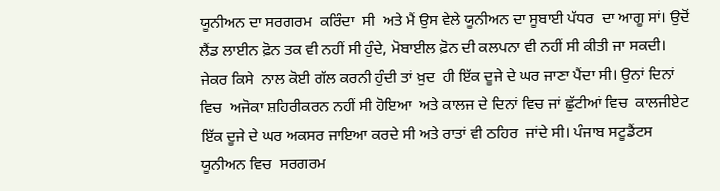ਯੂਨੀਅਨ ਦਾ ਸਰਗਰਮ  ਕਰਿੰਦਾ  ਸੀ  ਅਤੇ ਮੈਂ ਉਸ ਵੇਲੇ ਯੂਨੀਅਨ ਦਾ ਸੂਬਾਈ ਪੱਧਰ  ਦਾ ਆਗੂ ਸਾਂ। ਉਦੋਂ  ਲੈਂਡ ਲਾਈਨ ਫ਼ੋਨ ਤਕ ਵੀ ਨਹੀਂ ਸੀ ਹੁੰਦੇ, ਮੋਬਾਈਲ ਫ਼ੋਨ ਦੀ ਕਲਪਨਾ ਵੀ ਨਹੀਂ ਸੀ ਕੀਤੀ ਜਾ ਸਕਦੀ। ਜੇਕਰ ਕਿਸੇ  ਨਾਲ ਕੋਈ ਗੱਲ ਕਰਨੀ ਹੁੰਦੀ ਤਾਂ ਖ਼ੁਦ  ਹੀ ਇੱਕ ਦੂਜੇ ਦੇ ਘਰ ਜਾਣਾ ਪੈਂਦਾ ਸੀ। ਉਨਾਂ ਦਿਨਾਂ ਵਿਚ  ਅਜੋਕਾ ਸ਼ਹਿਰੀਕਰਨ ਨਹੀਂ ਸੀ ਹੋਇਆ  ਅਤੇ ਕਾਲਜ ਦੇ ਦਿਨਾਂ ਵਿਚ ਜਾਂ ਛੁੱਟੀਆਂ ਵਿਚ  ਕਾਲਜੀਏਟ ਇੱਕ ਦੂਜੇ ਦੇ ਘਰ ਅਕਸਰ ਜਾਇਆ ਕਰਦੇ ਸੀ ਅਤੇ ਰਾਤਾਂ ਵੀ ਠਹਿਰ  ਜਾਂਦੇ ਸੀ। ਪੰਜਾਬ ਸਟੂਡੈਂਟਸ  ਯੂਨੀਅਨ ਵਿਚ  ਸਰਗਰਮ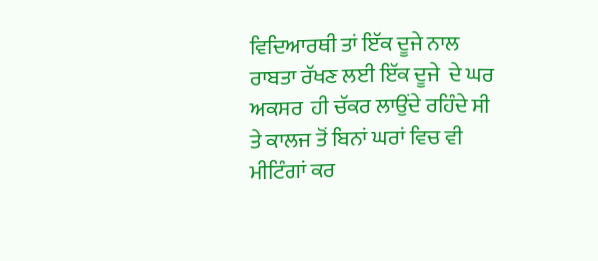ਵਿਦਿਆਰਥੀ ਤਾਂ ਇੱਕ ਦੂਜੇ ਨਾਲ ਰਾਬਤਾ ਰੱਖਣ ਲਈ ਇੱਕ ਦੂਜੇ  ਦੇ ਘਰ ਅਕਸਰ  ਹੀ ਚੱਕਰ ਲਾਉਂਦੇ ਰਹਿੰਦੇ ਸੀ  ਤੇ ਕਾਲਜ ਤੋਂ ਬਿਨਾਂ ਘਰਾਂ ਵਿਚ ਵੀ ਮੀਟਿੰਗਾਂ ਕਰ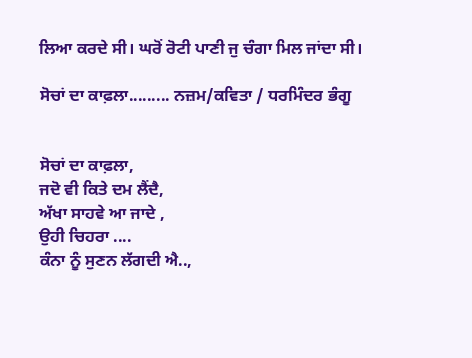ਲਿਆ ਕਰਦੇ ਸੀ। ਘਰੋਂ ਰੋਟੀ ਪਾਣੀ ਜੁ ਚੰਗਾ ਮਿਲ ਜਾਂਦਾ ਸੀ।

ਸੋਚਾਂ ਦਾ ਕਾਫ਼ਲਾ......... ਨਜ਼ਮ/ਕਵਿਤਾ / ਧਰਮਿੰਦਰ ਭੰਗੂ


ਸੋਚਾਂ ਦਾ ਕਾਫ਼ਲਾ,
ਜਦੋ ਵੀ ਕਿਤੇ ਦਮ ਲੈਂਦੈ,
ਅੱਖਾ ਸਾਹਵੇ ਆ ਜਾਦੇ ,
ਉਹੀ ਚਿਹਰਾ ....
ਕੰਨਾ ਨੂੰ ਸੁਣਨ ਲੱਗਦੀ ਐ..,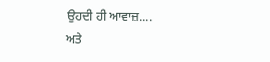ਉਹਦੀ ਹੀ ਆਵਾਜ਼....
ਅਤੇ